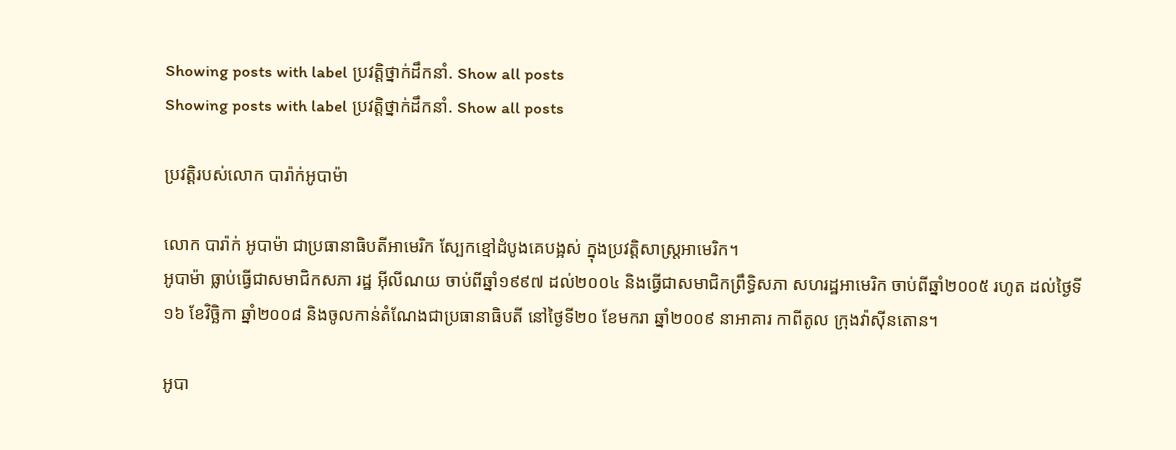Showing posts with label ប្រវត្តិថ្នាក់ដឹកនាំ. Show all posts
Showing posts with label ប្រវត្តិថ្នាក់ដឹកនាំ. Show all posts

ប្រវត្តិរបស់លោក បារ៉ាក់អូបាម៉ា

លោក បារ៉ាក់ អូបាម៉ា ជាប្រធានាធិបតីអាមេរិក ស្បែកខ្មៅដំបូងគេបង្អស់ ក្នុងប្រវត្តិសាស្រ្តអាមេរិក។
អូបាម៉ា ធ្លាប់ធ្វើជាសមាជិកសភា រដ្ឋ អ៊ីលីណយ ចាប់ពីឆ្នាំ១៩៩៧ ដល់២០០៤ និងធ្វើជាសមាជិកព្រឹទ្ធិសភា សហរដ្ឋអាមេរិក ចាប់ពីឆ្នាំ២០០៥ រហូត ដល់ថ្ងៃទី១៦ ខែវិច្ឆិកា ឆ្នាំ២០០៨ និងចូលកាន់តំណែងជាប្រធានាធិបតី នៅថ្ងៃទី២០ ខែមករា ឆ្នាំ២០០៩ នាអាគារ កាពីតូល ក្រុងវ៉ាស៊ីនតោន។

អូបា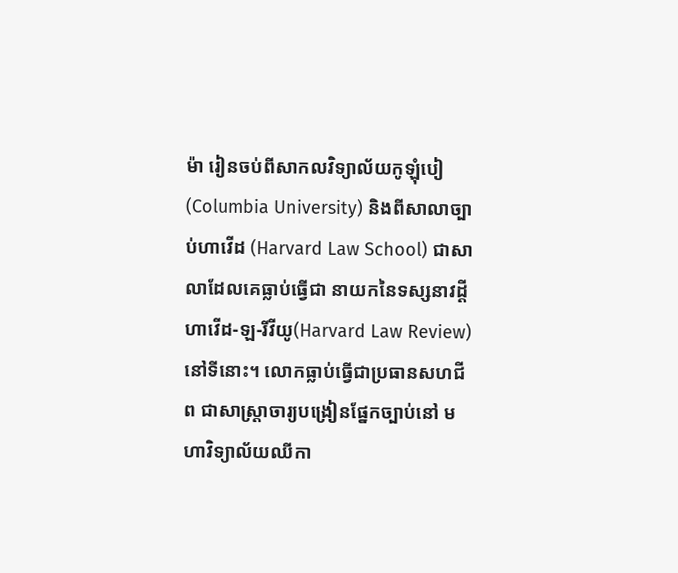ម៉ា រៀនចប់ពីសាកលវិទ្យាល័យកូឡុំបៀ (Columbia University) និងពីសាលាច្បាប់ហាវើដ (Harvard Law School) ជាសាលាដែលគេធ្លាប់ធ្វើជា នាយកនៃទស្សនាវដ្តីហាវើដ-ឡ-រីវីយូ(Harvard Law Review) នៅទីនោះ។ លោកធ្លាប់ធ្វើជាប្រធានសហជីព ជាសាស្រ្តាចារ្យបង្រៀនផ្នែកច្បាប់នៅ មហាវិទ្យាល័យឈីកា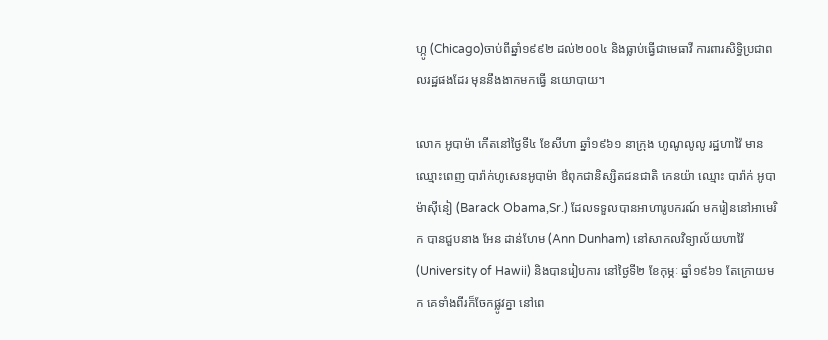ហ្កូ (Chicago)ចាប់ពីឆ្នាំ១៩៩២ ដល់២០០៤ និងធ្លាប់ធ្វើជាមេធាវី ការពារសិទ្ធិប្រជាពលរដ្ឋផងដែរ មុននឹងងាកមកធ្វើ នយោបាយ។

លោក អូបាម៉ា កើតនៅថ្ងៃទី៤ ខែសីហា ឆ្នាំ១៩៦១ នាក្រុង ហូណូលូលូ រដ្ឋហាវ៉ៃ មានឈ្មោះពេញ បារ៉ាក់ហូសេនអូបាម៉ា ឳពុកជានិស្សិតជនជាតិ កេនយ៉ា ឈ្មោះ បារ៉ាក់ អូបាម៉ាស៊ីនៀ (Barack Obama,Sr.) ដែលទទួលបានអាហារូបករណ៍ មករៀននៅអាមេរិក បានជួបនាង អែន ដាន់ហែម (Ann Dunham) នៅសាកលវិទ្យាល័យហាវ៉ៃ (University of Hawii) និងបានរៀបការ នៅថ្ងៃទី២ ខែកុម្ភៈ ឆ្នាំ១៩៦១ តែក្រោយមក គេទាំងពីរក៏ចែកផ្លូវគ្នា នៅពេ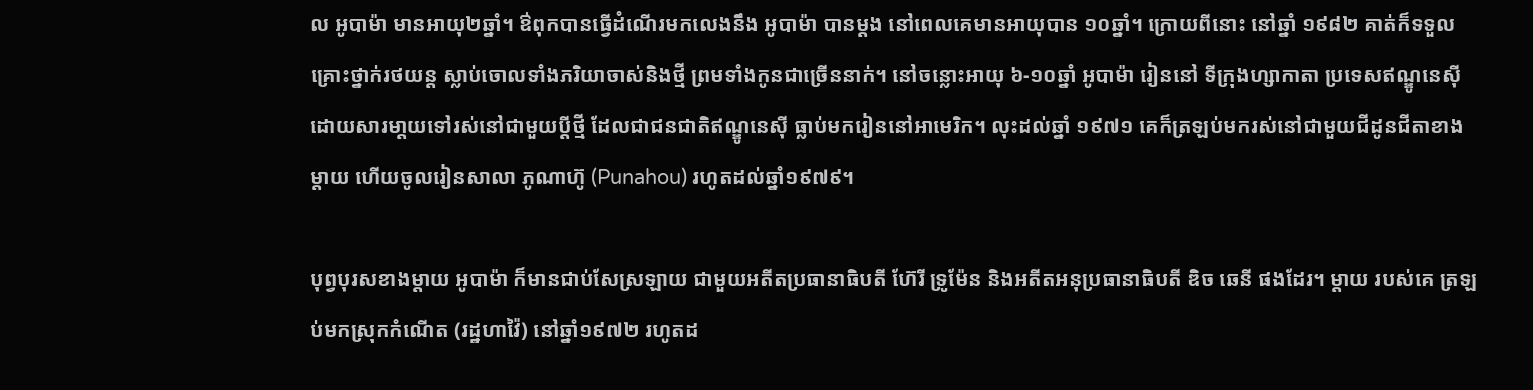ល អូបាម៉ា មានអាយុ២ឆ្នាំ។ ឳពុកបានធ្វើដំណើរមកលេងនឹង អូបាម៉ា បានម្តង នៅពេលគេមានអាយុបាន ១០ឆ្នាំ។ ក្រោយពីនោះ នៅឆ្នាំ ១៩៨២ គាត់ក៏ទទួលគ្រោះថ្នាក់រថយន្ត ស្លាប់ចោលទាំងភរិយាចាស់និងថ្មី ព្រមទាំងកូនជាច្រើននាក់។ នៅចន្លោះអាយុ ៦-១០ឆ្នាំ អូបាម៉ា រៀននៅ ទីក្រុងហ្សាកាតា ប្រទេសឥណ្ឌូនេស៊ី ដោយសារមា្តយទៅរស់នៅជាមួយប្តីថ្មី ដែលជាជនជាតិឥណ្ឌូនេស៊ី ធ្លាប់មករៀននៅអាមេរិក។ លុះដល់ឆ្នាំ ១៩៧១ គេក៏ត្រឡប់មករស់នៅជាមួយជីដូនជីតាខាងម្តាយ ហើយចូលរៀនសាលា ភូណាហ៊ូ (Punahou) រហូតដល់ឆ្នាំ១៩៧៩។

បុព្វបុរសខាងម្តាយ អូបាម៉ា ក៏មានជាប់សែស្រឡាយ ជាមួយអតីតប្រធានាធិបតី ហ៊ែរី ទ្រូម៉ែន និងអតីតអនុប្រធានាធិបតី ឌិច ឆេនី ផងដែរ។ ម្តាយ របស់គេ ត្រឡប់មកស្រុកកំណើត (រដ្ឋហាវ៉ៃ) នៅឆ្នាំ១៩៧២ រហូតដ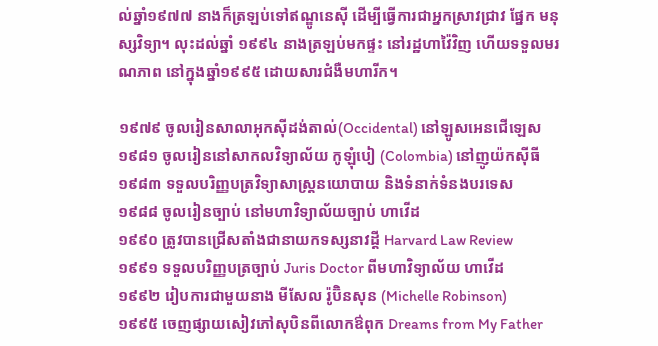ល់ឆ្នាំ១៩៧៧ នាងក៏ត្រឡប់ទៅឥណ្ឌូនេស៊ី ដើម្បីធ្វើការជាអ្នកស្រាវជ្រាវ ផ្នែក មនុស្សវិទ្យា។ លុះដល់ឆ្នាំ ១៩៩៤ នាងត្រឡប់មកផ្ទះ នៅរដ្ឋហាវ៉ៃវិញ ហើយទទួលមរណភាព នៅក្នុងឆ្នាំ១៩៩៥ ដោយសារជំងឺមហារីក។

១៩៧៩ ចូលរៀនសាលាអុកស៊ីដង់តាល់(Occidental) នៅឡូសអេនជើឡេស
១៩៨១ ចូលរៀននៅសាកលវិទ្យាល័យ កូឡុំបៀ (Colombia) នៅញូយ៉កស៊ីធី
១៩៨៣ ទទួលបរិញ្ញបត្រវិទ្យាសាស្រ្តនយោបាយ និងទំនាក់ទំនងបរទេស
១៩៨៨ ចូលរៀនច្បាប់ នៅមហាវិទ្យាល័យច្បាប់ ហាវើដ
១៩៩០ ត្រូវបានជ្រើសតាំងជានាយកទស្សនាវដ្តី Harvard Law Review
១៩៩១ ទទួលបរិញ្ញបត្រច្បាប់ Juris Doctor ពីមហាវិទ្យាល័យ ហាវើដ
១៩៩២ រៀបការជាមួយនាង មីសែល រ៉ូប៊ិនសុន (Michelle Robinson)
១៩៩៥ ចេញផ្សាយសៀវភៅសុបិនពីលោកឳពុក Dreams from My Father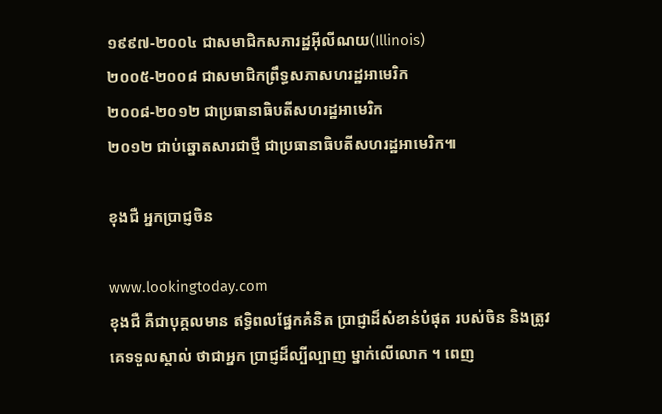១៩៩៧-២០០៤ ជាសមាជិកសភារដ្ឋអ៊ីលីណយ(Illinois)
២០០៥-២០០៨ ជាសមាជិកព្រឹទ្ធសភាសហរដ្ឋអាមេរិក
២០០៨-២០១២ ជាប្រធានាធិបតីសហរដ្ឋអាមេរិក
២០១២ ជាប់ឆ្នោតសារជាថ្មី ជាប្រធានាធិបតីសហរដ្ឋអាមេរិក៕

ខុងជឺ អ្នកប្រាជ្ញចិន

www.lookingtoday.com
ខុងជឺ គឺជាបុគ្គលមាន ឥទ្ធិពលផ្នែកគំនិត ប្រាជ្ញាដ៏សំខាន់បំផុត របស់ចិន និងត្រូវគេទទួលស្គាល់ ថាជាអ្នក ប្រាជ្ញដ៏ល្បីល្បាញ ម្នាក់លើលោក ។ ពេញ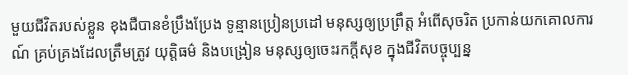មួយជីវិតរបស់ខ្លួន ខុងជឺបានខំប្រឹងប្រែង ទូន្មានប្រៀនប្រដៅ មនុស្សឲ្យប្រព្រឹត្ត អំពើសុចរិត ប្រកាន់យកគោលការណ៍ គ្រប់គ្រងដែលត្រឹមត្រូវ យុត្តិធម៌ និងបង្រៀន មនុស្សឲ្យចេះរកក្តីសុខ ក្នុងជីវិតបច្ចុប្បន្ន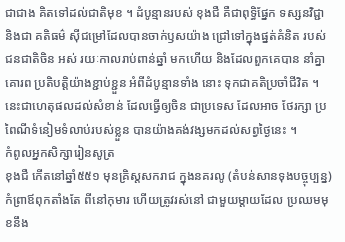ជាជាង គិតទៅដល់ជាតិមុខ ។ ដំបូន្មានរបស់ ខុងជឺ គឺជាពុទ្ធិផ្នែក ទស្សនវិជ្ជា និងជា គតិធម៌ ស៊ីជម្រៅដែលបានចាក់ឫសយ៉ាង ជ្រៅទៅក្នុងផ្នត់គំនិត របស់ជនជាតិចិន អស់ រយៈកាលរាប់ពាន់ឆ្នាំ មកហើយ និងដែលពួកគេបាន នាំគ្នា គោរព ប្រតិបត្តិយ៉ាងខ្ជាប់ខ្ជួន អំពីដំបូន្មានទាំង នោះ ទុកជាគតិប្រចាំជីវិត ។ នេះជាហេតុផលដល់សំខាន់ ដែលធ្វើឲ្យចិន ជាប្រទេស ដែលអាច ថែរក្សា ប្រពៃណីទំនៀមទំលាប់របស់ខ្លួន បានយ៉ាងគង់វង្សមកដល់សព្វថ្ងៃនេះ ។
កំពូលអ្នកសិក្សារៀនសូត្រ
ខុងជឺ កើតនៅឆ្នាំ៥៥១ មុនគ្រិស្តសករាជ ក្នុងនគរលូ (តំបន់សានទុងបច្ចុប្បន្ន) កំព្រាឪពុកតាំងតែ ពីនៅកុមារ ហើយត្រូវរស់នៅ ជាមួយម្តាយដែល ប្រឈមមុខនឹង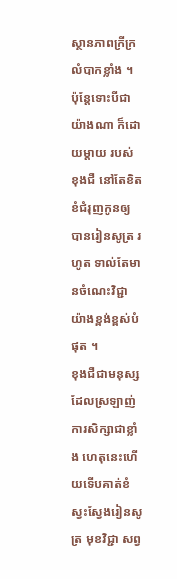ស្ថានភាពក្រីក្រ លំបាកខ្លាំង ។ ប៉ុន្តែទោះបីជាយ៉ាងណា ក៏ដោយម្តាយ របស់ ខុងជឺ នៅតែខិតខំជំរុញកូនឲ្យ បានរៀនសូត្រ រហូត ទាល់តែមានចំណេះវិជ្ជា យ៉ាងខ្ពង់ខ្ពស់បំផុត ។
ខុងជឺជាមនុស្សដែលស្រឡាញ់ ការសិក្សាជាខ្លាំង ហេតុនេះហើយទើបគាត់ខំស្វះស្វែងរៀនសូត្រ មុខវិជ្ជា សព្វ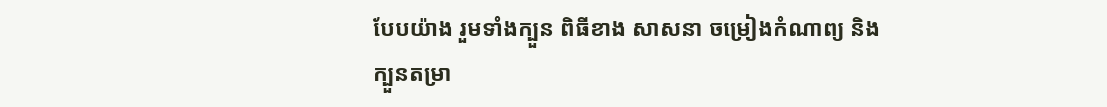បែបយ៉ាង រួមទាំងក្បួន ពិធីខាង សាសនា ចម្រៀងកំណាព្យ និងក្បួនតម្រា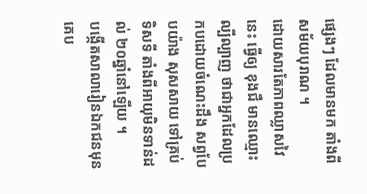ផ្សេងៗ ដែលមានមក តាំងពី សម័យបុរាណ ។
ដោយសារតែភាពឈ្លាសវៃនេះ ធ្វើឲ្យ ខុងជឺ មានឈ្មោះល្បីល្បាញ ថាជាអ្នកដែលប្រកបដោយចំណេះដឹង សព្វបែបយ៉ាង សុសសាយ ទៅគ្រប់ ទិសទី តាំងពីអាយុមិនទាន់ដល់ ២០ឆ្នាំនៅឡើយ ។
បង្កើតសាលារៀនឯកជនមុនគេប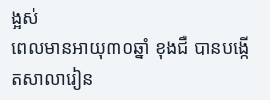ង្អស់
ពេលមានអាយុ៣០ឆ្នាំ ខុងជឺ បានបង្កើតសាលារៀន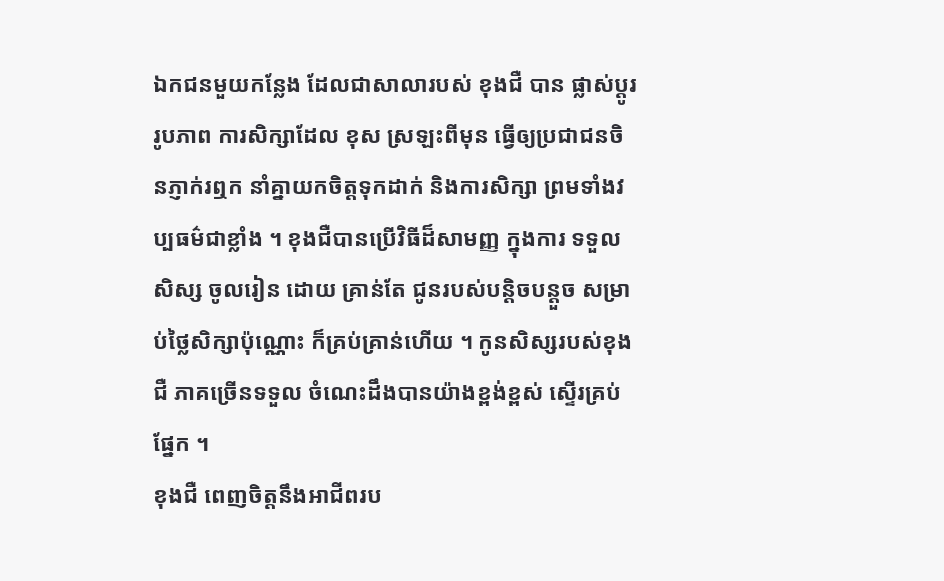ឯកជនមួយកន្លែង ដែលជាសាលារបស់ ខុងជឺ បាន ផ្លាស់ប្តូររូបភាព ការសិក្សាដែល ខុស ស្រឡះពីមុន ធ្វើឲ្យប្រជាជនចិនភ្ញាក់រឮក នាំគ្នាយកចិត្តទុកដាក់ និងការសិក្សា ព្រមទាំងវប្បធម៌ជាខ្លាំង ។ ខុងជឺបានប្រើវិធីដ៏សាមញ្ញ ក្នុងការ ទទួលសិស្ស ចូលរៀន ដោយ គ្រាន់តែ ជូនរបស់បន្តិចបន្តួច សម្រាប់ថ្លៃសិក្សាប៉ុណ្ណោះ ក៏គ្រប់គ្រាន់ហើយ ។ កូនសិស្សរបស់ខុងជឺ ភាគច្រើនទទួល ចំណេះដឹងបានយ៉ាងខ្ពង់ខ្ពស់ ស្ទើរគ្រប់ផ្នែក ។
ខុងជឺ ពេញចិត្តនឹងអាជីពរប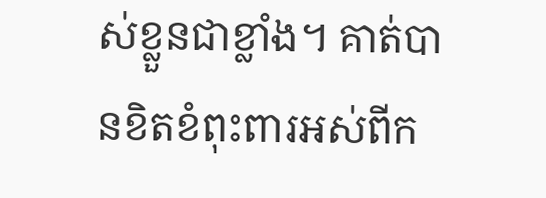ស់ខ្លួនជាខ្លាំង។ គាត់បានខិតខំពុះពារអស់ពីក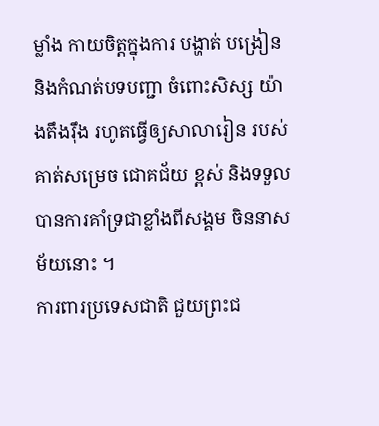ម្លាំង កាយចិត្តក្នុងការ បង្ហាត់ បង្រៀន និងកំណត់បទបញ្ជា ចំពោះសិស្ស យ៉ាងតឹងរ៉ឹង រហូតធ្វើឲ្យសាលារៀន របស់គាត់សម្រេច ជោគជ័យ ខ្ពស់ និងទទួលបានការគាំទ្រជាខ្លាំងពីសង្គម ចិននាសម័យនោះ ។
ការពារប្រទេសជាតិ ជួយព្រះជ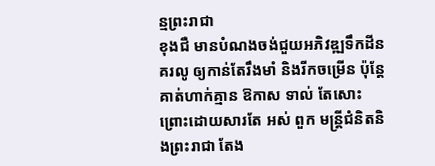ន្មព្រះរាជា
ខុងជឺ មានបំណងចង់ជួយអភិវឌ្ឍទឹកដីនគរលូ ឲ្យកាន់តែរឹងមាំ និងរីកចម្រើន ប៉ុន្តែគាត់ហាក់គ្មាន ឱកាស ទាល់ តែសោះ ព្រោះដោយសារតែ អស់ ពួក មន្រ្តីជំនិតនិងព្រះរាជា តែង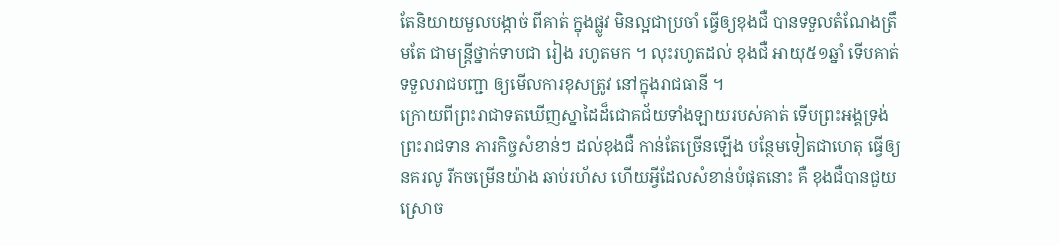តែនិយាយមួលបង្កាច់ ពីគាត់ ក្នុងផ្លូវ មិនល្អជាប្រចាំ ធ្វើឲ្យខុងជឺ បានទទួលតំណែងត្រឹមតែ ជាមន្ត្រីថ្នាក់ទាបជា រៀង រហូតមក ។ លុះរហូតដល់ ខុងជឺ អាយុ៥១ឆ្នាំ ទើបគាត់ទទួលរាជបញ្ជា ឲ្យមើលការខុសត្រូវ នៅក្នុងរាជធានី ។
ក្រោយពីព្រះរាជាទតឃើញស្នាដៃដ៏ជោគជ័យទាំងឡាយរបស់គាត់ ទើបព្រះអង្គទ្រង់ ព្រះរាជទាន ភារកិច្ចសំខាន់ៗ ដល់ខុងជឺ កាន់តែច្រើនឡើង បន្ថែមទៀតជាហេតុ ធ្វើឲ្យនគរលូ រីកចម្រើនយ៉ាង ឆាប់រហ័ស ហើយអ្វីដែលសំខាន់បំផុតនោះ គឺ ខុងជឺបានជួយស្រោច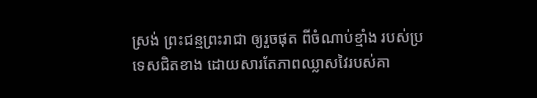ស្រង់ ព្រះជន្មព្រះរាជា ឲ្យរួចផុត ពីចំណាប់ខ្មាំង របស់ប្រទេសជិតខាង ដោយសារតែភាពឈ្លាសវៃរបស់គា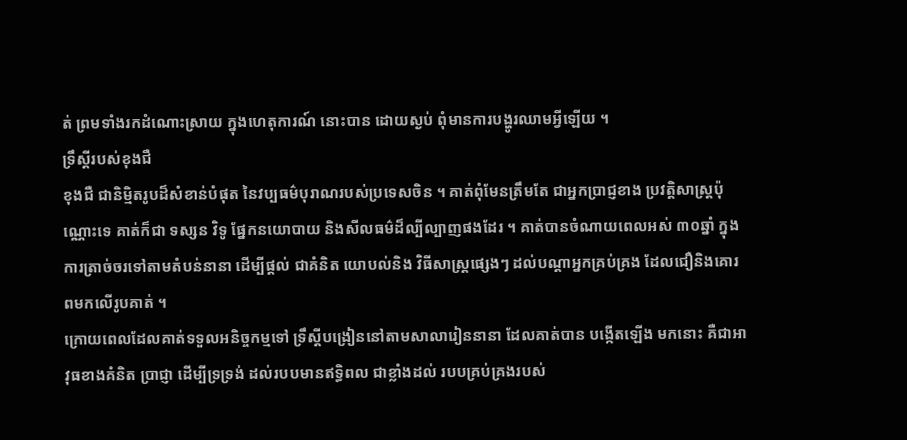ត់ ព្រមទាំងរកដំណោះស្រាយ ក្នុងហេតុការណ៍ នោះបាន ដោយស្ងប់ ពុំមានការបង្ហូរឈាមអ្វីឡើយ ។
ទ្រឹស្តីរបស់ខុងជឺ
ខុងជឺ ជានិម្មិតរូបដ៏សំខាន់បំផុត នៃវប្បធម៌បុរាណរបស់ប្រទេសចិន ។ គាត់ពុំមែនត្រឹមតែ ជាអ្នកប្រាជ្ញខាង ប្រវត្តិសាស្ត្រប៉ុណ្ណោះទេ គាត់ក៏ជា ទស្សន វិទូ ផ្នែកនយោបាយ និងសីលធម៌ដ៏ល្បីល្បាញផងដែរ ។ គាត់បានចំណាយពេលអស់ ៣០ឆ្នាំ ក្នុងការត្រាច់ចរទៅតាមតំបន់នានា ដើម្បីផ្តល់ ជាគំនិត យោបល់និង វិធីសាស្ត្រផ្សេងៗ ដល់បណ្តាអ្នកគ្រប់គ្រង ដែលជឿនិងគោរពមកលើរូបគាត់ ។
ក្រោយពេលដែលគាត់ទទួលអនិច្ចកម្មទៅ ទ្រឹស្តីបង្រៀននៅតាមសាលារៀននានា ដែលគាត់បាន បង្កើតឡើង មកនោះ គឺជាអាវុធខាងគំនិត ប្រាជ្ញា ដើម្បីទ្រទ្រង់ ដល់របបមានឥទ្ធិពល ជាខ្លាំងដល់ របបគ្រប់គ្រងរបស់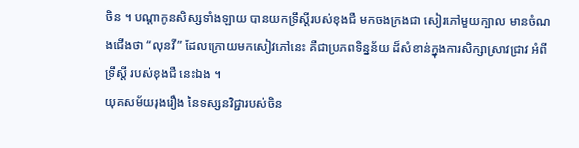ចិន ។ បណ្តាកូនសិស្សទាំងឡាយ បានយកទ្រឹស្តីរបស់ខុងជឺ មកចងក្រងជា សៀរភៅមួយក្បាល មានចំណងជើងថា “លុនវី” ដែលក្រោយមកសៀវភៅនេះ គឺជាប្រភពទិន្នន័យ ដ៏សំខាន់ក្នុងការសិក្សាស្រាវជ្រាវ អំពីទ្រឹស្តី របស់ខុងជឺ នេះឯង ។
យុគសម័យរុងរឿង នៃទស្សនវិជ្ជារបស់ចិន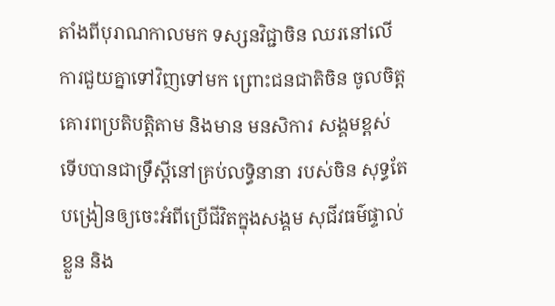តាំងពីបុរាណកាលមក ទស្សនវិជ្ជាចិន ឈរនៅលើការជួយគ្នាទៅវិញទៅមក ព្រោះជនជាតិចិន ចូលចិត្ត គោរពប្រតិបត្តិតាម និងមាន មនសិការ សង្គមខ្ពស់ ទើបបានជាទ្រឹស្តីនៅគ្រប់លទ្ធិនានា របស់ចិន សុទ្ធតែ បង្រៀនឲ្យចេះអំពីប្រើជីវិតក្នុងសង្គម សុជីវធម៌ផ្ទាល់ខ្លួន និង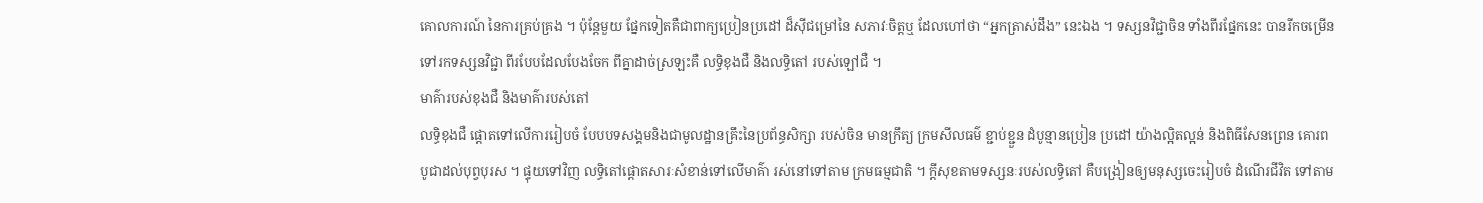គោលការណ៍ នៃការគ្រប់គ្រង ។ ប៉ុន្តែមួយ ផ្នែកទៀតគឺជាពាក្យប្រៀនប្រដៅ ដ៏ស៊ីជម្រៅនៃ សភាវៈចិត្តឬ ដែលហៅថា “អ្នកត្រាស់ដឹង” នេះឯង ។ ទស្សនវិជ្ជាចិន ទាំងពីរផ្នែកនេះ បានរីកចម្រើន ទៅរកទស្សនវិជ្ជា ពីរបែបដែលបែងចែក ពីគ្នាដាច់ស្រឡះគឺ លទ្ធិខុងជឺ និងលទ្ធិតៅ របស់ឡៅជឺ ។
មាគ៌ារបស់ខុងជឺ និងមាគ៌ារបស់តៅ
លទ្ធិខុងជឺ ផ្តោតទៅលើការរៀបចំ បែបបទសង្គមនិងជាមូលដ្ឋានគ្រឹះនៃប្រព័ន្ធសិក្សា របស់ចិន មានក្រឹត្យ ក្រមសីលធម៌ ខ្ជាប់ខ្ជួន ដំបូន្មានប្រៀន ប្រដៅ យ៉ាងល្អិតល្អន់ និងពិធីសែនព្រេន គោរពបូជាដល់បុព្វបុរស ។ ផ្ទុយទៅវិញ លទ្ធិតៅផ្តោតសារៈសំខាន់ទៅលើមាគ៌ា រស់នៅទៅតាម ក្រមធម្មជាតិ ។ ក្តីសុខតាមទស្សនៈរបស់លទ្ធិតៅ គឺបង្រៀនឲ្យមនុស្សចេះរៀបចំ ដំណើរជីវិត ទៅតាម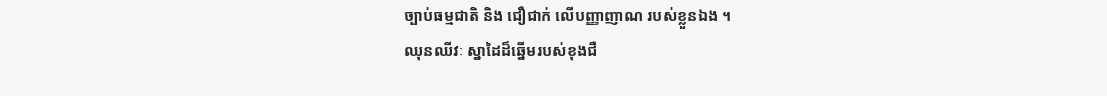ច្បាប់ធម្មជាតិ និង ជឿជាក់ លើបញ្ញាញាណ របស់ខ្លួនឯង ។
ឈុនឈីវៈ ស្នាដៃដ៏ឆ្នើមរបស់ខុងជឺ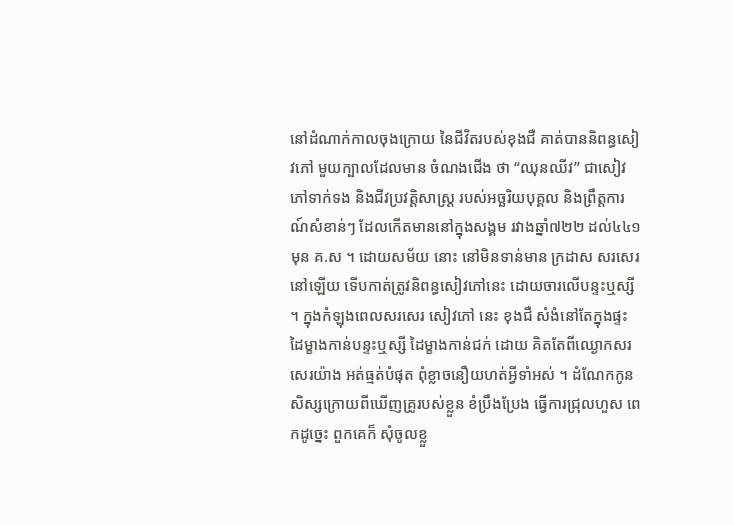នៅដំណាក់កាលចុងក្រោយ នៃជីវិតរបស់ខុងជឺ គាត់បាននិពន្ធសៀវភៅ មួយក្បាលដែលមាន ចំណងជើង ថា “ឈុនឈីវ” ជាសៀវភៅទាក់ទង និងជីវប្រវត្តិសាស្ត្រ របស់អច្ឆរិយបុគ្គល និងព្រឹត្តការណ៍សំខាន់ៗ ដែលកើតមាននៅក្នុងសង្គម រវាងឆ្នាំ៧២២ ដល់៤៤១មុន គ.ស ។ ដោយសម័យ នោះ នៅមិនទាន់មាន ក្រដាស សរសេរនៅឡើយ ទើបកាត់ត្រូវនិពន្ធសៀវភៅនេះ ដោយចារលើបន្ទះឬស្សី ។ ក្នុងកំឡុងពេលសរសេរ សៀវភៅ នេះ ខុងជឺ សំងំនៅតែក្នុងផ្ទះ ដៃម្ខាងកាន់បន្ទះឬស្សី ដៃម្ខាងកាន់ជក់ ដោយ គិតតែពីឈ្ងោកសរសេរយ៉ាង អត់ធ្មត់បំផុត ពុំខ្លាចនឿយហត់អ្វីទាំអស់ ។ ដំណែកកូនសិស្សក្រោយពីឃើញគ្រូរបស់ខ្លួន ខំប្រឹងប្រែង ធ្វើការជ្រុលហួស ពេកដូច្នេះ ពួកគេក៏ សុំចូលខ្លួ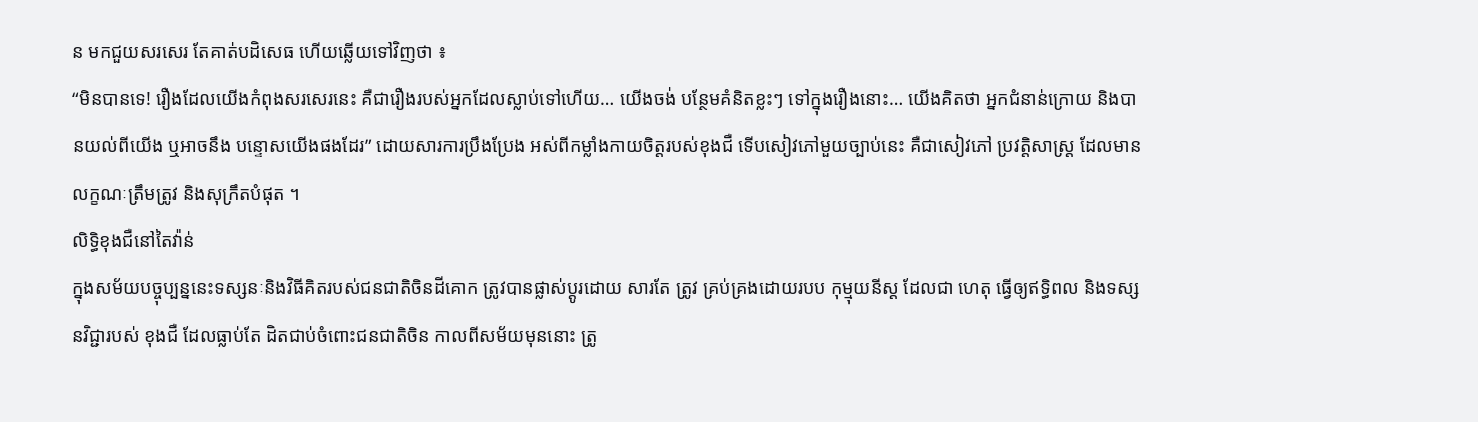ន មកជួយសរសេរ តែគាត់បដិសេធ ហើយឆ្លើយទៅវិញថា ៖
“មិនបានទេ! រឿងដែលយើងកំពុងសរសេរនេះ គឺជារឿងរបស់អ្នកដែលស្លាប់ទៅហើយ… យើងចង់ បន្ថែមគំនិតខ្លះៗ ទៅក្នុងរឿងនោះ… យើងគិតថា អ្នកជំនាន់ក្រោយ និងបានយល់ពីយើង ឬអាចនឹង បន្ទោសយើងផងដែរ” ដោយសារការប្រឹងប្រែង អស់ពីកម្លាំងកាយចិត្តរបស់ខុងជឺ ទើបសៀវភៅមួយច្បាប់នេះ គឺជាសៀវភៅ ប្រវត្តិសាស្ត្រ ដែលមានលក្ខណៈត្រឹមត្រូវ និងសុក្រឹតបំផុត ។
លិទ្ធិខុងជឺនៅតៃវ៉ាន់
ក្នុងសម័យបច្ចុប្បន្ននេះទស្សនៈនិងវិធីគិតរបស់ជនជាតិចិនដីគោក ត្រូវបានផ្លាស់ប្តូរដោយ សារតែ ត្រូវ គ្រប់គ្រងដោយរបប កុម្មុយនីស្ត ដែលជា ហេតុ ធ្វើឲ្យឥទ្ធិពល និងទស្សនវិជ្ជារបស់ ខុងជឺ ដែលធ្លាប់តែ ដិតជាប់ចំពោះជនជាតិចិន កាលពីសម័យមុននោះ ត្រូ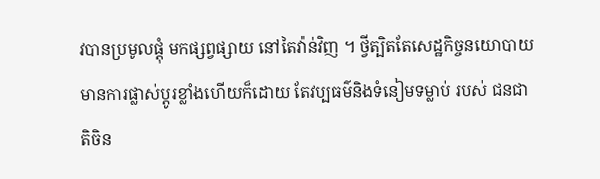វបានប្រមូលផ្តុំ មកផ្សព្វផ្សាយ នៅតៃវ៉ាន់វិញ ។ ថ្វីត្បិតតែសេដ្ឋកិច្ចនយោបាយ មានការផ្លាស់ប្តូរខ្លាំងហើយក៏ដោយ តែវប្បធម៌និងទំនៀមទម្លាប់ របស់ ជនជាតិចិន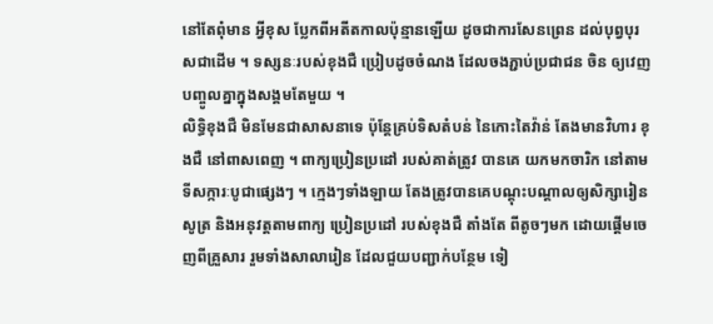នៅតែពុំមាន អ្វីខុស ប្លែកពីអតីតកាលប៉ុន្មានឡើយ ដូចជាការសែនព្រេន ដល់បុព្វបុរសជាដើម ។ ទស្សនៈរបស់ខុងជឺ ប្រៀបដូចចំណង ដែលចងភ្ជាប់ប្រជាជន ចិន ឲ្យវេញបញ្ចូលគ្នាក្នុងសង្គមតែមួយ ។
លិទ្ធិខុងជឺ មិនមែនជាសាសនាទេ ប៉ុន្តែគ្រប់ទិសតំបន់ នៃកោះតៃវ៉ាន់ តែងមានវិហារ ខុងជឺ នៅពាសពេញ ។ ពាក្យប្រៀនប្រដៅ របស់គាត់ត្រូវ បានគេ យកមកចារិក នៅតាមទីសក្ការៈបូជាផ្សេងៗ ។ ក្មេងៗទាំងឡាយ តែងត្រូវបានគេបណ្តុះបណ្តាលឲ្យសិក្សារៀនសូត្រ និងអនុវត្តតាមពាក្យ ប្រៀនប្រដៅ របស់ខុងជឺ តាំងតែ ពីតូចៗមក ដោយផ្តើមចេញពីគ្រួសារ រួមទាំងសាលារៀន ដែលជួយបញ្ជាក់បន្ថែម ទៀ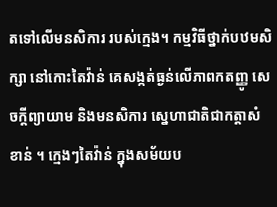តទៅលើមនសិការ របស់ក្មេង។ កម្មវិធីថ្នាក់បឋមសិក្សា នៅកោះតៃវ៉ាន់ គេសង្កត់ធ្ងន់លើភាពកតញ្ញូ សេចក្តីព្យាយាម និងមនសិការ ស្នេហាជាតិជាកត្តាសំខាន់ ។ ក្មេងៗតៃវ៉ាន់ ក្នុងសម័យប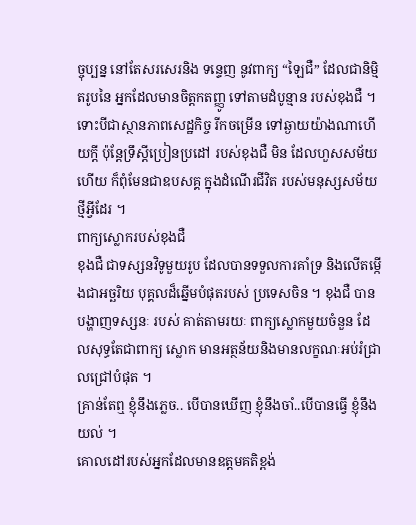ច្ចុប្បន្ន នៅតែសរសេរនិង ទន្ទេញ នូវពាក្យ “ឡៃជឺ” ដែលជានិម្មិតរូបនៃ អ្នកដែលមានចិត្តកតញ្ញូ ទៅតាមដំបូន្មាន របស់ខុងជឺ ។ ទោះបីជាស្ថានភាពសេដ្ឋកិច្ច រីកចម្រើន ទៅឆ្ងាយយ៉ាងណាហើយក្តី ប៉ុន្តែទ្រឹស្តីប្រៀនប្រដៅ របស់ខុងជឺ មិន ដែលហួសសម័យហើយ ក៏ពុំមែនជាឧបសគ្គ ក្នុងដំណើរជីវិត របស់មនុស្សសម័យថ្មីអ្វីដែរ ។
ពាក្យស្លោករបស់ខុងជឺ
ខុងជឺ ជាទស្សនវិទូមួយរូប ដែលបានទទួលការគាំទ្រ និងលើតម្កើងជាអច្ឆរិយ បុគ្គលដ៏ឆ្នើមបំផុតរបស់ ប្រទេសចិន ។ ខុងជឺ បានបង្ហាញទស្សនៈ របស់ គាត់តាមរយៈ ពាក្យស្លោកមួយចំនួន ដែលសុទ្ធតែជាពាក្យ ស្លោក មានអត្ថន័យនិងមានលក្ខណៈអប់រំជ្រាលជ្រៅបំផុត ។
គ្រាន់តែឮ ខ្ញុំនឹងភ្លេច.. បើបានឃើញ ខ្ញុំនឹងចាំ..បើបានធ្វើ ខ្ញុំនឹងយល់ ។
គោលដៅរបស់អ្នកដែលមានឧត្តមគតិខ្ពង់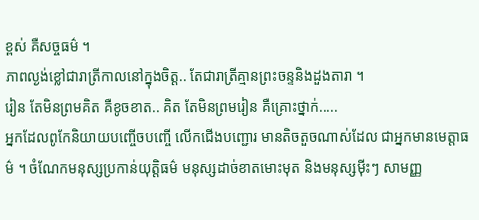ខ្ពស់ គឺសច្ចធម៌ ។
ភាពល្ងង់ខ្លៅជារាត្រីកាលនៅក្នុងចិត្ត.. តែជារាត្រីគ្មានព្រះចន្ទនិងដួងតារា ។
រៀន តែមិនព្រមគិត គឺខូចខាត.. គិត តែមិនព្រមរៀន គឺគ្រោះថ្នាក់.....
អ្នកដែលពូកែនិយាយបញ្ចើចបញ្ចើ លើកជើងបញ្ជោរ មានតិចតួចណាស់ដែល ជាអ្នកមានមេត្តាធម៌ ។ ចំណែកមនុស្សប្រកាន់យុត្តិធម៌ មនុស្សដាច់ខាតមោះមុត និងមនុស្សម៉ីះៗ សាមញ្ញ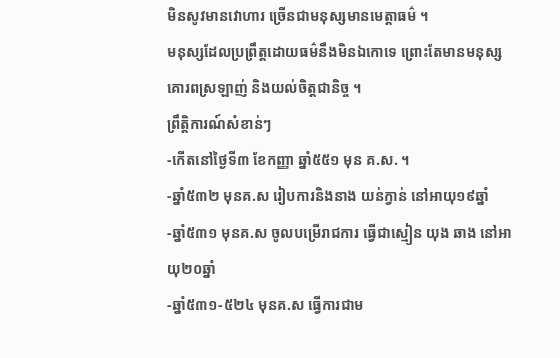មិនសូវមានវោហារ ច្រើនជាមនុស្សមានមេត្តាធម៌ ។
មនុស្សដែលប្រព្រឹត្តដោយធម៌នឹងមិនឯកោទេ ព្រោះតែមានមនុស្សគោរពស្រឡាញ់ និងយល់ចិត្តជានិច្ច ។
ព្រឹត្តិការណ៍សំខាន់ៗ
-កើតនៅថ្ងៃទី៣ ខែកញ្ញា ឆ្នាំ៥៥១ មុន គ.ស. ។
-ឆ្នាំ៥៣២ មុនគ.ស រៀបការនិងនាង យន់ក្វាន់ នៅអាយុ១៩ឆ្នាំ
-ឆ្នាំ៥៣១ មុនគ.ស ចូលបម្រើរាជការ ធ្វើជាស្មៀន យុង ឆាង នៅអាយុ២០ឆ្នាំ
-ឆ្នាំ៥៣១-៥២៤ មុនគ.ស ធ្វើការជាម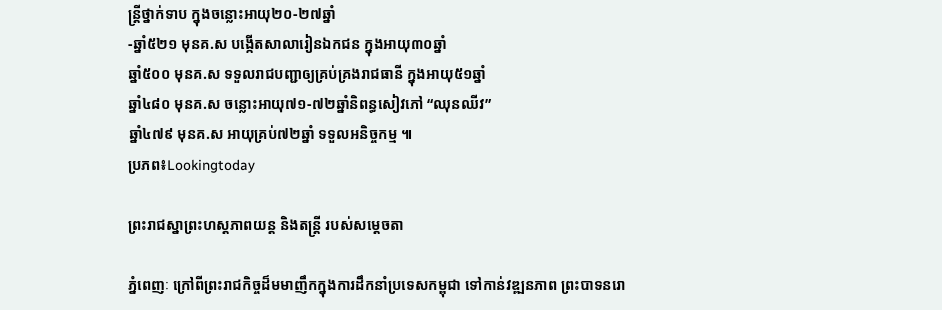ន្ត្រីថ្នាក់ទាប ក្នុងចន្លោះអាយុ២០-២៧ឆ្នាំ
-ឆ្នាំ៥២១ មុនគ.ស បង្កើតសាលារៀនឯកជន ក្នុងអាយុ៣០ឆ្នាំ
ឆ្នាំ៥០០ មុនគ.ស ទទួលរាជបញ្ជាឲ្យគ្រប់គ្រងរាជធានី ក្នុងអាយុ៥១ឆ្នាំ
ឆ្នាំ៤៨០ មុនគ.ស ចន្លោះអាយុ៧១-៧២ឆ្នាំនិពន្ធសៀវភៅ “ឈុនឈីវ”
ឆ្នាំ៤៧៩ មុនគ.ស អាយុគ្រប់៧២ឆ្នាំ ទទួលអនិច្ចកម្ម ៕
ប្រភព៖Lookingtoday

ព្រះរាជស្នាព្រះហស្តភាពយន្ត និងតន្ត្រី របស់សម្តេចតា

ភ្នំពេញៈ ក្រៅពីព្រះរាជកិច្ចដ៏មមាញឹកក្នុងការដឹកនាំប្រទេសកម្ពុជា ទៅកាន់វឌ្ឍនភាព ព្រះបាទនរោ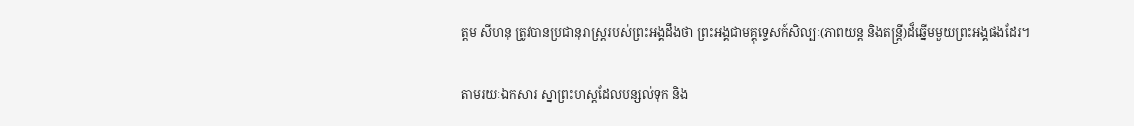ត្តម សីហនុ ត្រូវបានប្រជានុរាស្ត្ររបស់ព្រះអង្គដឹងថា ព្រះអង្គជាមគ្គុទេ្ទសក៍សិល្បៈ(ភាពយន្ត និងតន្ត្រី)ដ៏ឆ្នើមមួយព្រះអង្គផងដែរ។

តាមរយៈឯកសារ ស្នាព្រះហស្តដែលបន្សល់ទុក និង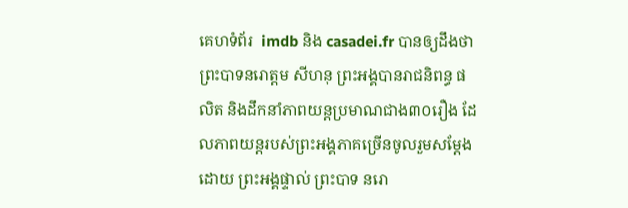គេហទំព័រ  imdb និង casadei.fr បានឲ្យដឹងថា ព្រះបាទនរោត្តម សីហនុ ព្រះអង្គបានរាជនិពន្ធ ផលិត និងដឹកនាំភាពយន្តប្រមាណជាង៣០រឿង ដែលភាពយន្តរបស់ព្រះអង្គភាគច្រើនចូលរួមសម្តែងដោយ ព្រះអង្គផ្ទាល់ ព្រះបាទ នរោ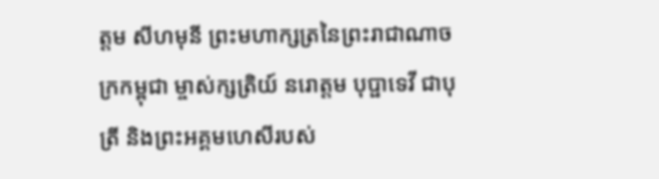ត្តម សីហមុនី ព្រះមហាក្សត្រនៃព្រះរាជាណាចក្រកម្ពុជា ម្ចាស់ក្សត្រិយ៍ នរោត្តម បុប្ផាទេវី ជាបុត្រី និងព្រះអគ្គមហេសីរបស់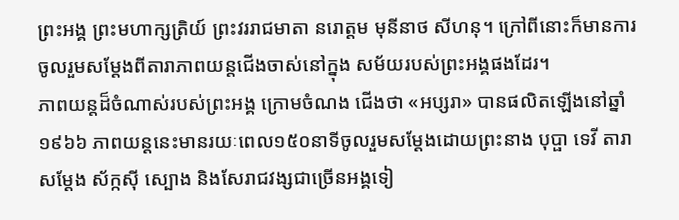ព្រះអង្គ ព្រះមហាក្សត្រិយ៍ ព្រះវររាជមាតា នរោត្តម មុនីនាថ សីហនុ។ ក្រៅពីនោះក៏មានការចូលរួមសម្តែងពីតារាភាពយន្តជើងចាស់នៅក្នុង សម័យរបស់ព្រះអង្គផងដែរ។
ភាពយន្តដ៏ចំណាស់របស់ព្រះអង្គ ក្រោមចំណង ជើងថា «អប្សរា» បានផលិតឡើងនៅឆ្នាំ១៩៦៦ ភាពយន្តនេះមានរយៈពេល១៥០នាទីចូលរួមសម្ដែងដោយព្រះនាង បុប្ផា ទេវី តារាសម្ដែង ស័ក្កស៊ី ស្បោង និងសែរាជវង្សជាច្រើនអង្គទៀ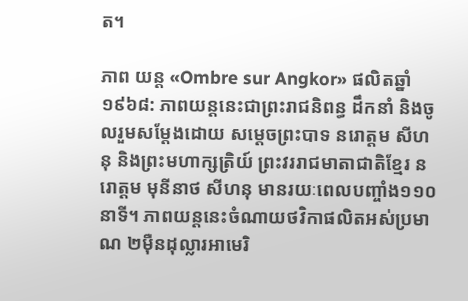ត។

ភាព យន្ត «Ombre sur Angkor» ផលិតឆ្នាំ ១៩៦៨: ភាពយន្តនេះជាព្រះរាជនិពន្ធ ដឹកនាំ និងចូលរួមសម្ដែងដោយ សម្ដេចព្រះបាទ នរោត្តម សីហនុ និងព្រះមហាក្សត្រិយ៍ ព្រះវររាជមាតាជាតិខ្មែរ នរោត្តម មុនីនាថ សីហនុ មានរយៈពេលបញ្ចាំង១១០នាទី។ ភាពយន្តនេះចំណាយថវិកាផលិតអស់ប្រមាណ ២ម៉ឺនដុល្លារអាមេរិ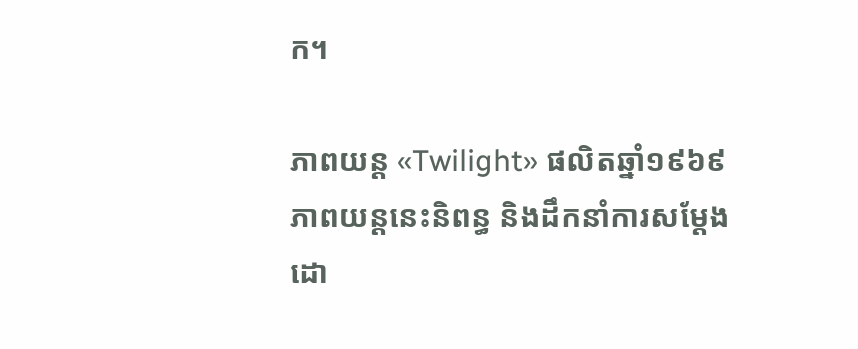ក។

ភាពយន្ត «Twilight» ផលិតឆ្នាំ១៩៦៩ ភាពយន្តនេះនិពន្ធ និងដឹកនាំការសម្តែងដោ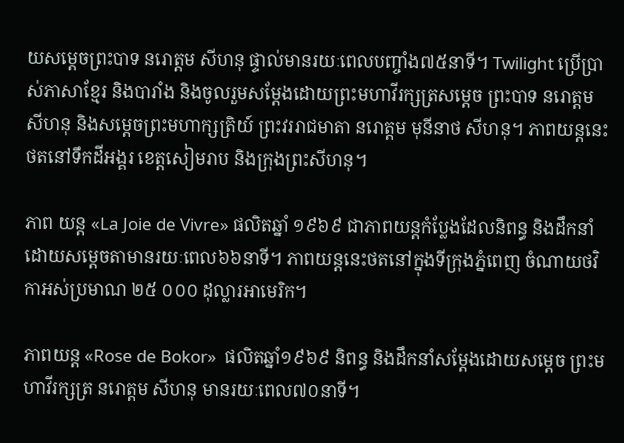យសម្ដេចព្រះបាទ នរោត្តម សីហនុ ផ្ទាល់មានរយៈពេលបញ្ចាំង៧៥នាទី។ Twilight ប្រើប្រាស់ភាសាខ្មែរ និងបារាំង និងចូលរួមសម្ដែងដោយព្រះមហាវីរក្សត្រសម្ដេច ព្រះបាទ នរោត្តម សីហនុ និងសម្ដេចព្រះមហាក្សត្រិយ៍ ព្រះវររាជមាតា នរោត្តម មុនីនាថ សីហនុ។ ភាពយន្តនេះថតនៅទឹកដីអង្គរ ខេត្តសៀមរាប និងក្រុងព្រះសីហនុ។

ភាព យន្ត «La Joie de Vivre» ផលិតឆ្នាំ ១៩៦៩ ជាភាពយន្តកំប្លែងដែលនិពន្ធ និងដឹកនាំដោយសម្ដេចតាមានរយៈពេល៦៦នាទី។ ភាពយន្តនេះថតនៅក្នុងទីក្រុងភ្នំពេញ ចំណាយថវិកាអស់ប្រមាណ ២៥ ០០០ ដុល្លារអាមេរិក។

ភាពយន្ត «Rose de Bokor»  ផលិតឆ្នាំ១៩៦៩ និពន្ធ និងដឹកនាំសម្តែងដោយសម្ដេច ព្រះមហាវីរក្សត្រ នរោត្តម សីហនុ មានរយៈពេល៧០នាទី។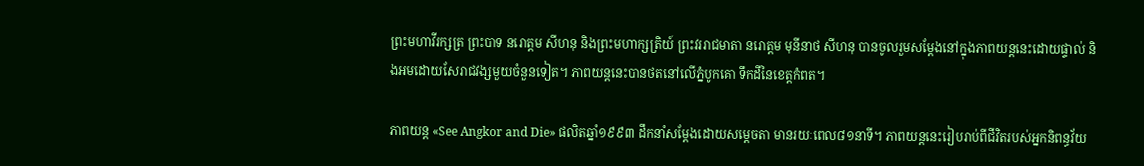ព្រះមហាវីរក្សត្រ ព្រះបាទ នរោត្តម សីហនុ និងព្រះមហាក្សត្រិយ៍ ព្រះវររាជមាតា នរោត្តម មុនីនាថ សីហនុ បានចូលរួមសម្ដែងនៅក្នុងភាពយន្តនេះដោយផ្ទាល់ និងអមដោយសែរាជវង្សមួយចំនួនទៀត។ ភាពយន្តនេះបានថតនៅលើភ្នំបូកគោ ទឹកដីនៃខេត្តកំពត។

ភាពយន្ត «See Angkor and Die» ផលិតឆ្នាំ១៩៩៣ ដឹកនាំសម្តែងដោយសម្ដេចតា មានរយៈពេល៨១នាទី។ ភាពយន្តនេះរៀបរាប់ពីជីវិតរបស់អ្នកនិពន្ធវ័យ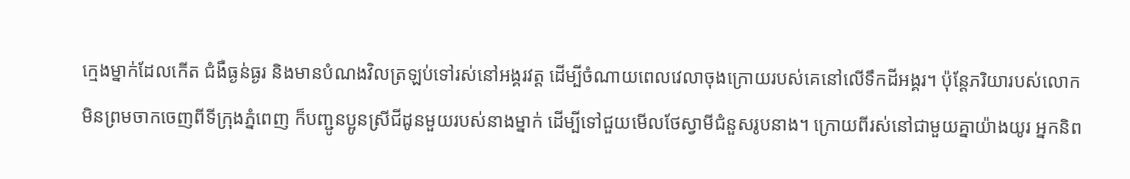ក្មេងម្នាក់ដែលកើត ជំងឺធ្ងន់ធ្ងរ និងមានបំណងវិលត្រឡប់ទៅរស់នៅអង្គរវត្ត ដើម្បីចំណាយពេលវេលាចុងក្រោយរបស់គេនៅលើទឹកដីអង្គរ។ ប៉ុន្តែភរិយារបស់លោកមិនព្រមចាកចេញពីទីក្រុងភ្នំពេញ ក៏បញ្ជូនប្អូនស្រីជីដូនមួយរបស់នាងម្នាក់ ដើម្បីទៅជួយមើលថែស្វាមីជំនួសរូបនាង។ ក្រោយពីរស់នៅជាមួយគ្នាយ៉ាងយូរ អ្នកនិព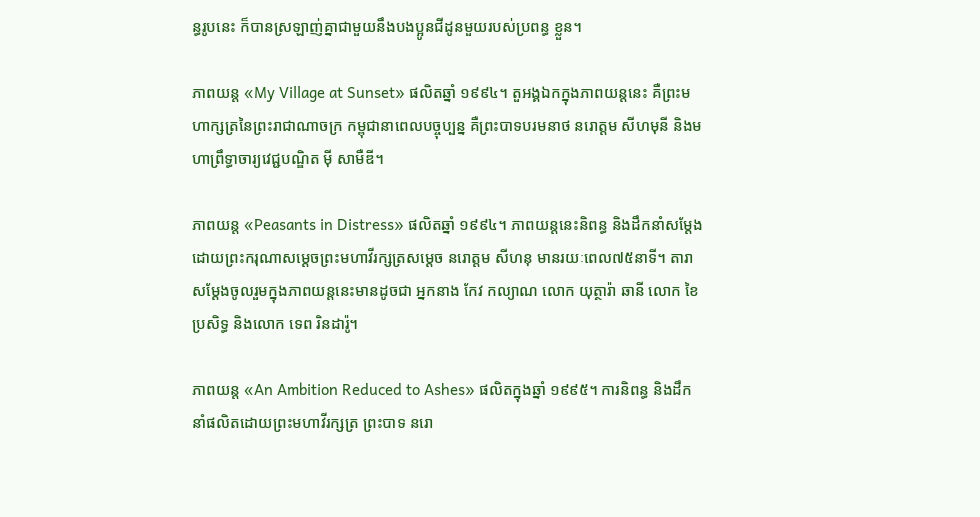ន្ធរូបនេះ ក៏បានស្រឡាញ់គ្នាជាមួយនឹងបងប្អូនជីដូនមួយរបស់ប្រពន្ធ ខ្លួន។

ភាពយន្ត «My Village at Sunset» ផលិតឆ្នាំ ១៩៩៤។ តួអង្គឯកក្នុងភាពយន្តនេះ គឺព្រះមហាក្សត្រនៃព្រះរាជាណាចក្រ កម្ពុជានាពេលបច្ចុប្បន្ន គឺព្រះបាទបរមនាថ នរោត្តម សីហមុនី និងមហាព្រឹទ្ធាចារ្យវេជ្ជបណ្ឌិត ម៉ី សាមឺឌី។

ភាពយន្ត «Peasants in Distress» ផលិតឆ្នាំ ១៩៩៤។ ភាពយន្តនេះនិពន្ធ និងដឹកនាំសម្តែងដោយព្រះករុណាសម្ដេចព្រះមហាវីរក្សត្រសម្ដេច នរោត្តម សីហនុ មានរយៈពេល៧៥នាទី។ តារាសម្ដែងចូលរួមក្នុងភាពយន្តនេះមានដូចជា អ្នកនាង កែវ កល្យាណ លោក យុត្ថារ៉ា ឆានី លោក ខៃ ប្រសិទ្ធ និងលោក ទេព រិនដារ៉ូ។

ភាពយន្ត «An Ambition Reduced to Ashes» ផលិតក្នុងឆ្នាំ ១៩៩៥។ ការនិពន្ធ និងដឹកនាំផលិតដោយព្រះមហាវីរក្សត្រ ព្រះបាទ នរោ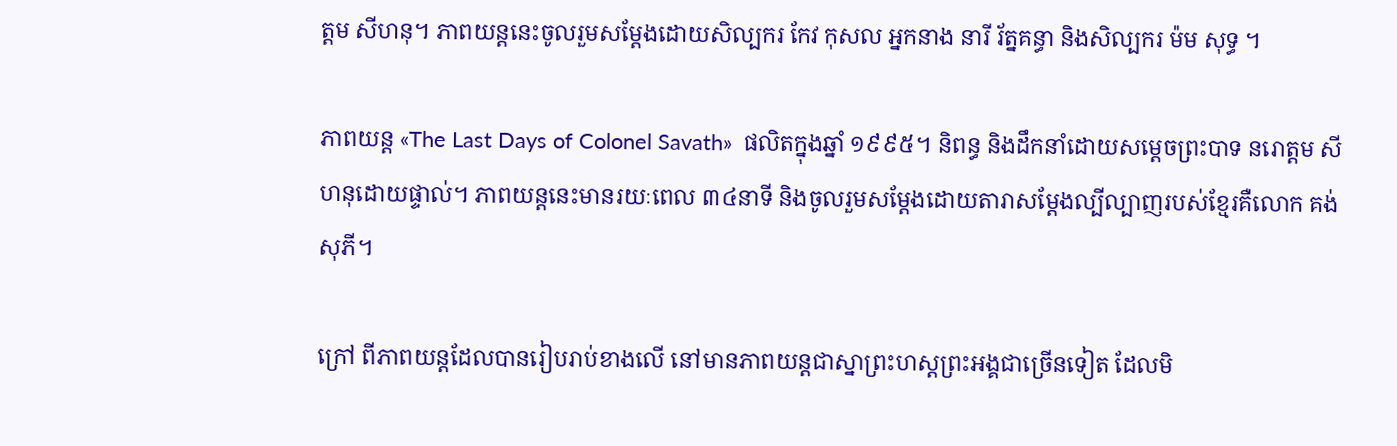ត្តម សីហនុ។ ភាពយន្តនេះចូលរួមសម្ដែងដោយសិល្បករ កែវ កុសល អ្នកនាង នារី រ័ត្នគន្ធា និងសិល្បករ ម៉ម សុទ្ធ ។

ភាពយន្ត «The Last Days of Colonel Savath»  ផលិតក្នុងឆ្នាំ ១៩៩៥។ និពន្ធ និងដឹកនាំដោយសម្ដេចព្រះបាទ នរោត្តម សីហនុដោយផ្ទាល់។ ភាពយន្តនេះមានរយៈពេល ៣៤នាទី និងចូលរួមសម្ដែងដោយតារាសម្ដែងល្បីល្បាញរបស់ខ្មែរគឺលោក គង់ សុភី។

ក្រៅ ពីភាពយន្តដែលបានរៀបរាប់ខាងលើ នៅមានភាពយន្តជាស្នាព្រះហស្តព្រះអង្គជាច្រើនទៀត ដែលមិ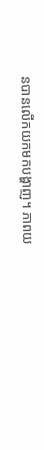នបានលើកយកមកបង្ហាញ។ ភាពយ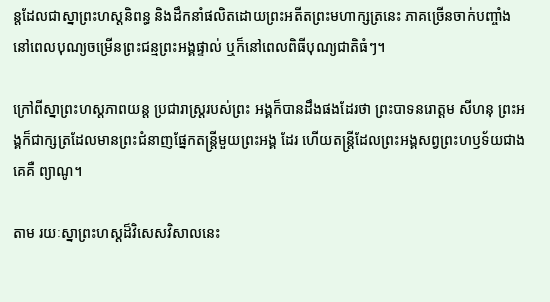ន្តដែលជាស្នាព្រះហស្តនិពន្ធ និងដឹកនាំផលិតដោយព្រះអតីតព្រះមហាក្សត្រនេះ ភាគច្រើនចាក់បញ្ចាំងនៅពេលបុណ្យចម្រើនព្រះជន្មព្រះអង្គផ្ទាល់ ឬក៏នៅពេលពិធីបុណ្យជាតិធំៗ។

ក្រៅពីស្នាព្រះហស្ដភាពយន្ត ប្រជារាស្ត្ររបស់ព្រះ អង្គក៏បានដឹងផងដែរថា ព្រះបាទនរោត្តម សីហនុ ព្រះអង្គក៏ជាក្សត្រដែលមានព្រះជំនាញផ្នែកតន្ត្រីមួយព្រះអង្គ ដែរ ហើយតន្ត្រីដែលព្រះអង្គសព្វព្រះហឫទ័យជាងគេគឺ ព្យាណូ។

តាម រយៈស្នាព្រះហស្តដ៏វិសេសវិសាលនេះ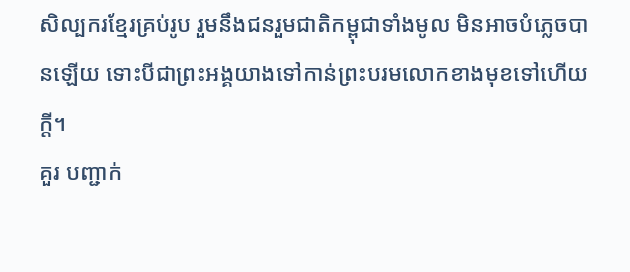សិល្បករខ្មែរគ្រប់រូប រួមនឹងជនរួមជាតិកម្ពុជាទាំងមូល មិនអាចបំភ្លេចបានឡើយ ទោះបីជាព្រះអង្គយាងទៅកាន់ព្រះបរមលោកខាងមុខទៅហើយក្តី។
គួរ បញ្ជាក់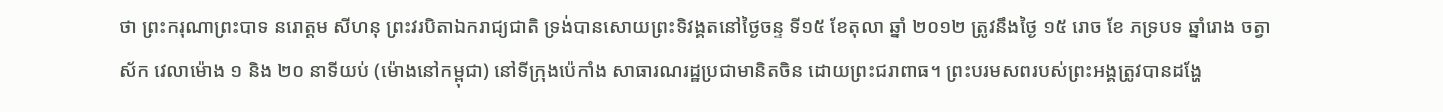ថា ព្រះករុណាព្រះបាទ នរោត្ដម សីហនុ ព្រះវរបិតាឯករាជ្យជាតិ ទ្រង់បានសោយព្រះទិវង្គតនៅថ្ងៃចន្ទ ទី១៥ ខែតុលា ឆ្នាំ ២០១២ ត្រូវនឹងថ្ងៃ ១៥ រោច ខែ ភទ្របទ ឆ្នាំរោង ចត្វាស័ក វេលាម៉ោង ១ និង ២០ នាទីយប់ (ម៉ោងនៅកម្ពុជា) នៅទីក្រុងប៉េកាំង សាធារណរដ្ឋប្រជាមានិតចិន ដោយព្រះជរាពាធ។ ព្រះបរមសពរបស់ព្រះអង្គត្រូវបានដង្ហែ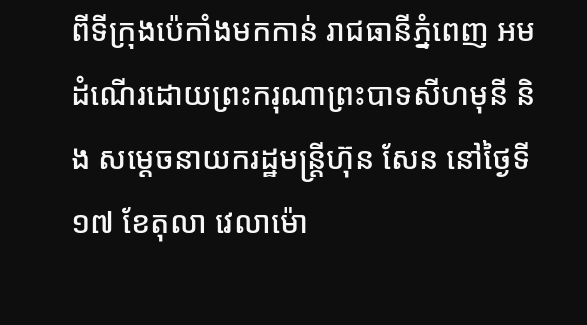ពីទីក្រុងប៉េកាំងមកកាន់ រាជធានីភ្នំពេញ អមដំណើរដោយព្រះករុណាព្រះបាទសីហមុនី និង សម្ដេចនាយករដ្ឋមន្ត្រីហ៊ុន សែន នៅថ្ងៃទី ១៧ ខែតុលា វេលាម៉ោ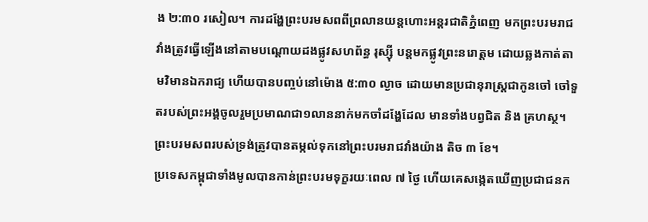ង ២:៣០ រសៀល។ ការដង្ហែព្រះបរមសពពីព្រលានយន្តហោះអន្តរជាតិភ្នំពេញ មកព្រះបរមរាជវាំងត្រូវធ្វើឡើងនៅតាមបណ្តោយដងផ្លូវសហព័ន្ធ រុស្ស៊ី បន្តមកផ្លូវព្រះនរោត្តម ដោយឆ្លងកាត់តាមវិមានឯករាជ្យ ហើយបានបញ្ចប់នៅម៉ោង ៥:៣០ ល្ងាច ដោយមានប្រជានុរាស្ត្រជាកូនចៅ ចៅទួតរបស់ព្រះអង្គចូលរួមប្រមាណជា១លាននាក់មកចាំដង្ហែដែល មានទាំងបព្វជិត និង គ្រហស្ថ។ ព្រះបរមសពរបស់ទ្រង់ត្រូវបានតម្កល់ទុកនៅព្រះបរមរាជវាំងយ៉ាង តិច ៣ ខែ។
ប្រទេសកម្ពុជាទាំងមូលបានកាន់ព្រះបរមទុក្ខរយៈពេល ៧ ថ្ងៃ ហើយគេសង្កេតឃើញប្រជាជនក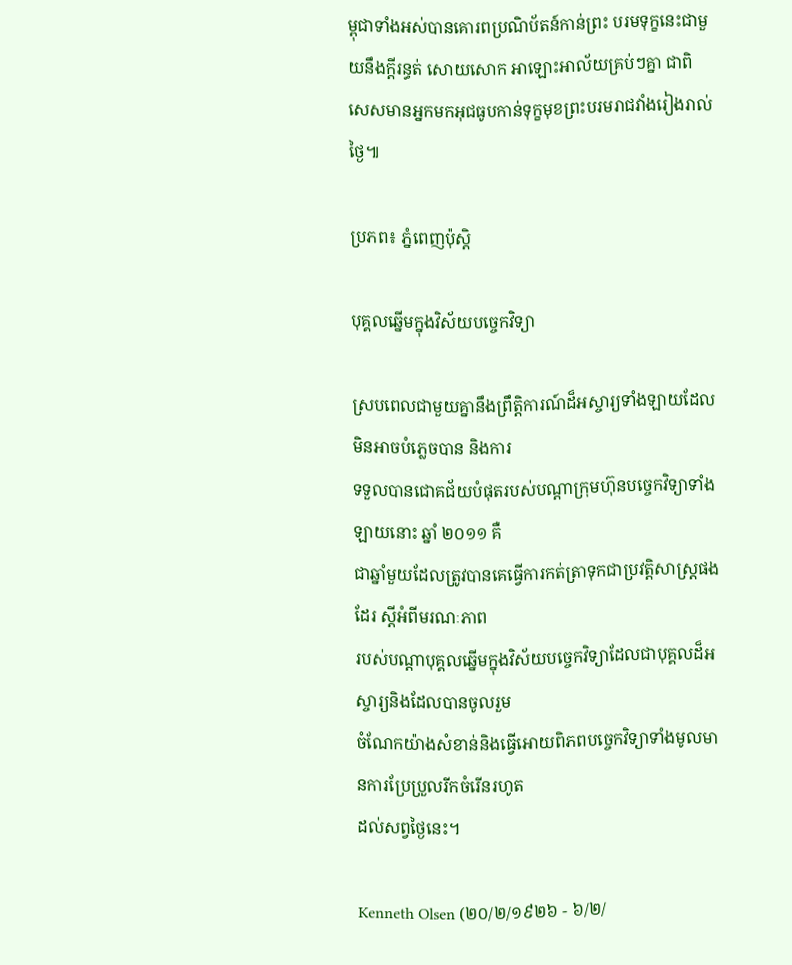ម្ពុជាទាំងអស់បានគោរពប្រណិប័តន៍កាន់ព្រះ បរមទុក្ខនេះជាមួយនឹងក្តីរន្ធត់ សោយសោក អាឡោះអាល័យគ្រប់ៗគ្នា ជាពិសេសមានអ្នកមកអុជធូបកាន់ទុក្ខមុខព្រះបរមរាជវាំងរៀងរាល់ ថ្ងៃ៕

ប្រភព៖ ភ្នំពេញប៉ុស្តិ

បុគ្គលឆ្នើមក្នុងវិស័យបច្ចេកវិទ្យា

ស្របពេលជាមួយគ្នានឹងព្រឹត្តិការណ៍ដ៏អស្ចារ្យទាំងឡាយដែលមិនអាចបំភ្លេចបាន និងការ
ទទួលបានជោគជ័យបំផុតរបស់បណ្តាក្រុមហ៊ុនបច្ចេកវិទ្យាទាំងឡាយនោះ ឆ្នាំ ២០១១ គឺ
ជាឆ្នាំមួយដែលត្រូវបានគេធ្វើការកត់ត្រាទុកជាប្រវត្តិសាស្ត្រផងដែរ ស្តីអំពីមរណៈភាព
របស់បណ្តាបុគ្គលឆ្នើមក្នុងវិស័យបច្ចេកវិទ្យាដែលជាបុគ្គលដ៏អស្ចារ្យនិងដែលបានចូលរួម
ចំណែកយ៉ាងសំខាន់និងធ្វើអោយពិភពបច្ចេកវិទ្យាទាំងមូលមានការប្រែប្រួលរីកចំរើនរហូត
ដល់សព្វថ្ងៃនេះ។

Kenneth Olsen (២០/២/១៩២៦ - ៦/២/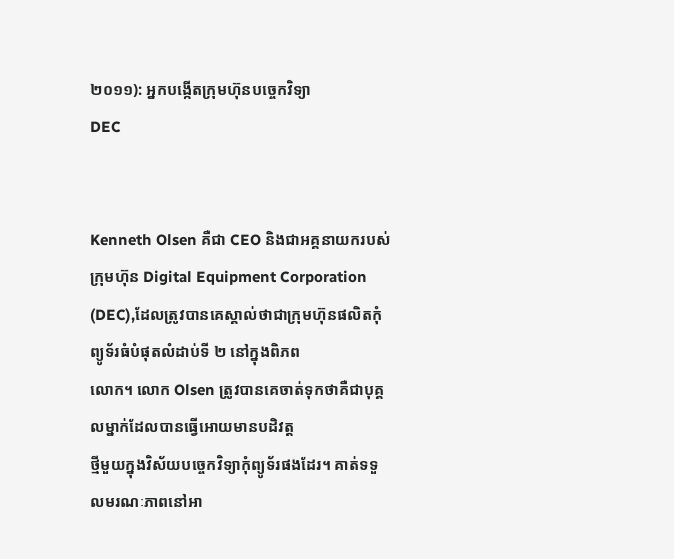២០១១): អ្នកបង្កើតក្រុមហ៊ុនបច្ចេកវិទ្យា
DEC


Kenneth Olsen គឺជា CEO និងជាអគ្គនាយករបស់ក្រុមហ៊ុន Digital Equipment Corporation
(DEC),ដែលត្រូវបានគេស្គាល់ថាជាក្រុមហ៊ុនផលិតកុំព្យូទ័រធំបំផុតលំដាប់ទី ២ នៅក្នុងពិភព
លោក។ លោក Olsen ត្រូវបានគេចាត់ទុកថាគឺជាបុគ្គលម្នាក់ដែលបានធ្វើអោយមានបដិវត្ត
ថ្មីមួយក្នុងវិស័យបច្ចេកវិទ្យាកុំព្យូទ័រផងដែរ។ គាត់ទទួលមរណៈភាពនៅអា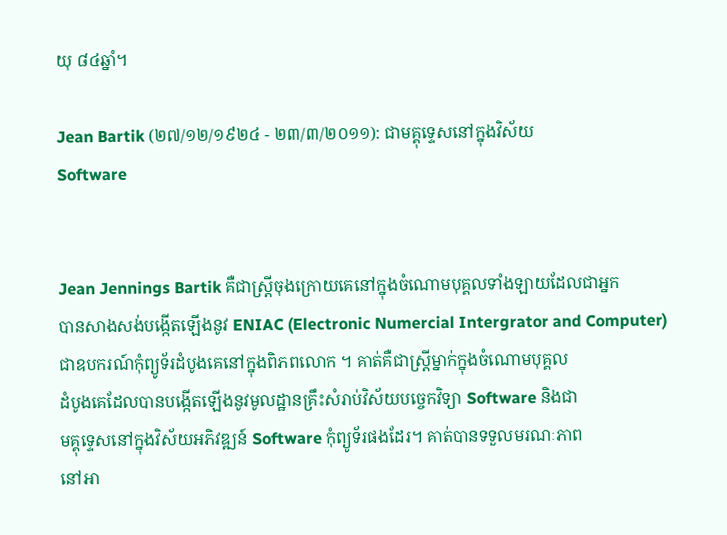យុ ៨៤ឆ្នាំ។

Jean Bartik (២៧/១២/១៩២៤ - ២៣/៣/២០១១): ជាមគ្គុទ្ទេសនៅក្នុងវិស័យ
Software


Jean Jennings Bartik គឺជាស្ត្រីចុងក្រោយគេនៅក្នុងចំណោមបុគ្គលទាំងឡាយដែលជាអ្នក
បានសាងសង់បង្កើតឡើងនូវ ENIAC (Electronic Numercial Intergrator and Computer)
ជាឧបករណ៍កុំព្យូទ័រដំបូងគេនៅក្នុងពិភពលោក ។ គាត់គឺជាស្ត្រីម្នាក់ក្នុងចំណោមបុគ្គល
ដំបូងគេដែលបានបង្កើតឡើងនូវមូលដ្ឋានគ្រឹះសំរាប់វិស័យបច្ចេកវិទ្យា Software និងជា
មគ្គុទ្ទេសនៅក្នុងវិស័យអភិវឌ្ឍន៍ Software កុំព្យូទ័រផងដែរ។ គាត់បានទទួលមរណៈភាព
នៅអា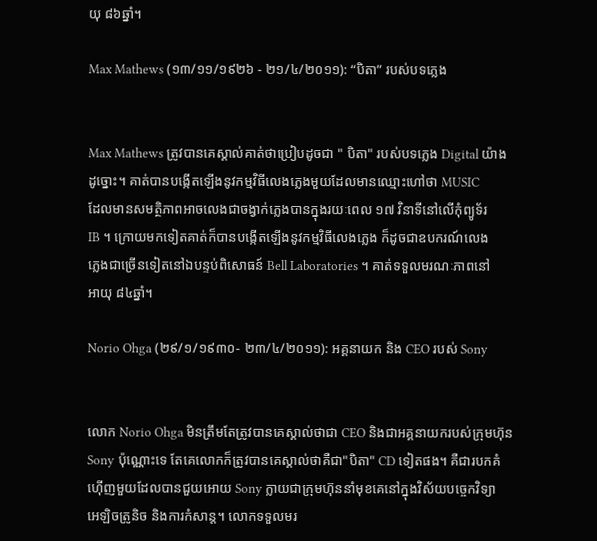យុ ៨៦ឆ្នាំ។

Max Mathews (១៣/១១/១៩២៦ - ២១/៤/២០១១): “បិតា” របស់បទភ្លេង


Max Mathews ត្រូវបានគេស្គាល់គាត់ថាប្រៀបដូចជា " បិតា" របស់បទភ្លេង Digital យ៉ាង
ដូច្នោះ។ គាត់បានបង្កើតឡើងនូវកម្មវិធីលេងភ្លេងមួយដែលមានឈ្មោះហៅថា MUSIC
ដែលមានសមត្ថិភាពអាចលេងជាចង្វាក់ភ្លេងបានក្នុងរយៈពេល ១៧ វិនាទីនៅលើកុំព្យូទ័រ
IB ។ ក្រោយមកទៀតគាត់ក៏បានបង្កើតឡើងនូវកម្មវិធីលេងភ្លេង ក៏ដូចជាឧបករណ៍លេង
ភ្លេងជាច្រើនទៀតនៅឯបន្ទប់ពិសោធន៍ Bell Laboratories ។ គាត់ទទួលមរណៈភាពនៅ
អាយុ ៨៤ឆ្នាំ។

Norio Ohga (២៩/១/១៩៣០- ២៣/៤/២០១១): អគ្គនាយក និង CEO របស់ Sony


លោក Norio Ohga មិនត្រឹមតែត្រូវបានគេស្គាល់ថាជា CEO និងជាអគ្គនាយករបស់ក្រុមហ៊ុន
Sony ប៉ុណ្ណោះទេ តែគេលោកក៏ត្រូវបានគេស្គាល់ថាគឺជា"បិតា" CD ទៀតផង។ គឺជារបកគំ
ហ៊ើញមួយដែលបានជួយអោយ Sony ក្លាយជាក្រុមហ៊ុននាំមុខគេនៅក្នុងវិស័យបច្ចេកវិទ្យា
អេឡិចត្រូនិច និងការកំសាន្ត។ លោកទទួលមរ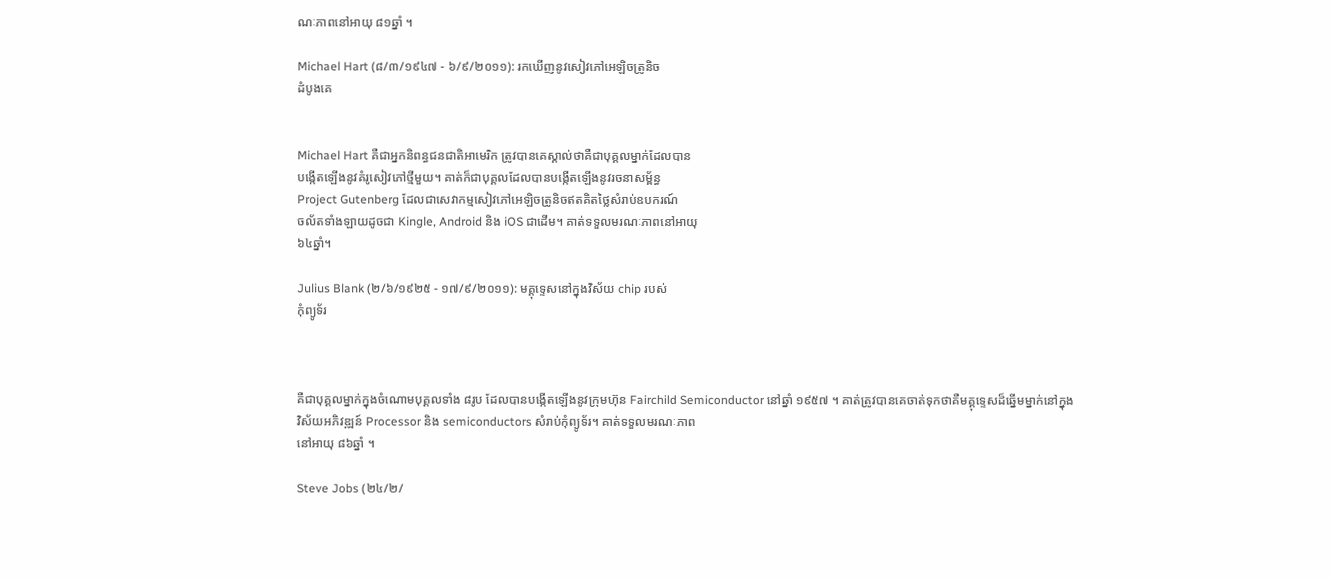ណៈភាពនៅអាយុ ៨១ឆ្នាំ ។

Michael Hart (៨/៣/១៩៤៧ - ៦/៩/២០១១): រកឃើញនូវសៀវភៅអេឡិចត្រូនិច
ដំបូងគេ


Michael Hart គឺជាអ្នកនិពន្ធជនជាតិអាមេរិក ត្រូវបានគេស្គាល់ថាគឺជាបុគ្គលម្នាក់ដែលបាន
បង្កើតឡើងនូវគំរូសៀវភៅថ្មីមួយ។ គាត់ក៏ជាបុគ្គលដែលបានបង្កើតឡើងនូវរចនាសម្ព័ន្ធ
Project Gutenberg ដែលជាសេវាកម្មសៀវភៅអេឡិចត្រូនិចឥតគិតថ្លៃសំរាប់ឧបករណ៍
ចល័តទាំងឡាយដូចជា Kingle, Android និង iOS ជាដើម។ គាត់ទទួលមរណៈភាពនៅអាយុ
៦៤ឆ្នាំ។

Julius Blank (២/៦/១៩២៥ - ១៧/៩/២០១១): មគ្គុទ្ទេសនៅក្នុងវិស័យ chip របស់
កុំព្យូទ័រ



គឺជាបុគ្គលម្នាក់ក្នុងចំណោមបុគ្គលទាំង ៨រូប ដែលបានបង្កើតឡើងនូវក្រុមហ៊ុន Fairchild Semiconductor នៅឆ្នាំ ១៩៥៧ ។ គាត់ត្រូវបានគេចាត់ទុកថាគឺមគ្គុទ្ទេសដ៏ឆ្នើមម្នាក់នៅក្នុង
វិស័យអភិវឌ្ឍន៍ Processor និង semiconductors សំរាប់កុំព្យូទ័រ។ គាត់ទទួលមរណៈភាព
នៅអាយុ ៨៦ឆ្នាំ ។

Steve Jobs (២៤/២/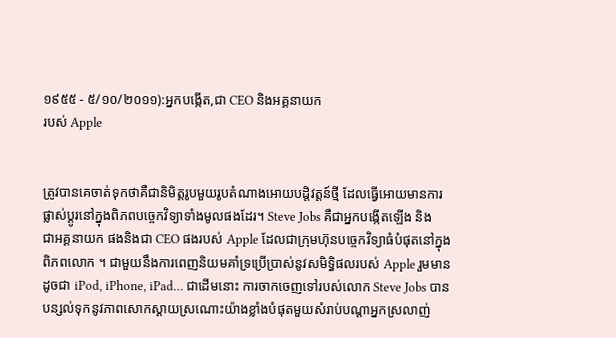១៩៥៥ - ៥/១០/២០១១):អ្នកបង្កើត,ជា CEO និងអគ្គនាយក
របស់ Apple


ត្រូវបានគេចាត់ទុកថាគឺជានិមិត្តរូបមួយរូបតំណាងអោយបដ្តិវត្តន៍ថ្មី ដែលធ្វើអោយមានការ
ផ្លាស់ប្តូរនៅក្នុងពិភពបច្ចេកវិទ្យាទាំងមូលផងដែរ។ Steve Jobs គឺជាអ្នកបង្កើតឡើង និង
ជាអគ្គនាយក ផងនិងជា CEO ផងរបស់ Apple ដែលជាក្រុមហ៊ុនបច្ចេកវិទ្យាធំបំផុតនៅក្នុង
ពិភពលោក ។ ជាមួយនឹងការពេញនិយមគាំទ្រប្រើប្រាស់នូវសមិទ្ធិផលរបស់ Apple រួមមាន
ដូចជា iPod, iPhone, iPad… ជាដើមនោះ ការចាកចេញទៅរបស់លោក Steve Jobs បាន
បន្សល់ទុកនូវភាពសោកស្តាយស្រណោះយ៉ាងខ្លាំងបំផុតមួយសំរាប់បណ្តាអ្នកស្រលាញ់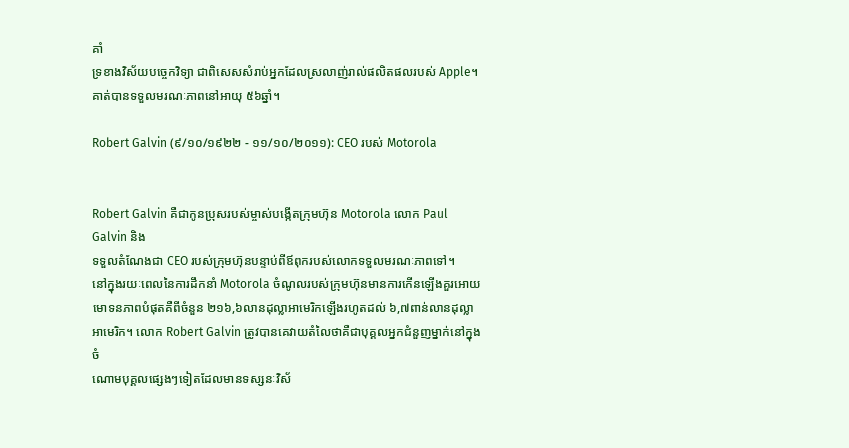គាំ
ទ្រខាងវិស័យបច្ចេកវិទ្យា ជាពិសេសសំរាប់អ្នកដែលស្រលាញ់រាល់ផលិតផលរបស់ Apple។
គាត់បានទទួលមរណៈភាពនៅអាយុ ៥៦ឆ្នាំ។

Robert Galvin (៩/១០/១៩២២ - ១១/១០/២០១១): CEO របស់ Motorola


Robert Galvin គឺជាកូនប្រុសរបស់ម្ចាស់បង្កើតក្រុមហ៊ុន Motorola លោក Paul Galvin និង
ទទួលតំណែងជា CEO របស់ក្រុមហ៊ុនបន្ទាប់ពីឪពុករបស់លោកទទួលមរណៈភាពទៅ។
នៅក្នុងរយៈពេលនៃការដឹកនាំ Motorola ចំណូលរបស់ក្រុមហ៊ុនមានការកើនឡើងគួរអោយ
មោទនភាពបំផុតគឺពីចំនួន ២១៦,៦លានដុល្លាអាមេរិកឡើងរហូតដល់ ៦,៧ពាន់លានដុល្លា
អាមេរិក។ លោក Robert Galvin ត្រូវបានគេវាយតំលៃថាគឺជាបុគ្គលអ្នកជំនួញម្នាក់នៅក្នុងចំ
ណោមបុគ្គលផ្សេងៗទៀតដែលមានទស្សនៈវិស័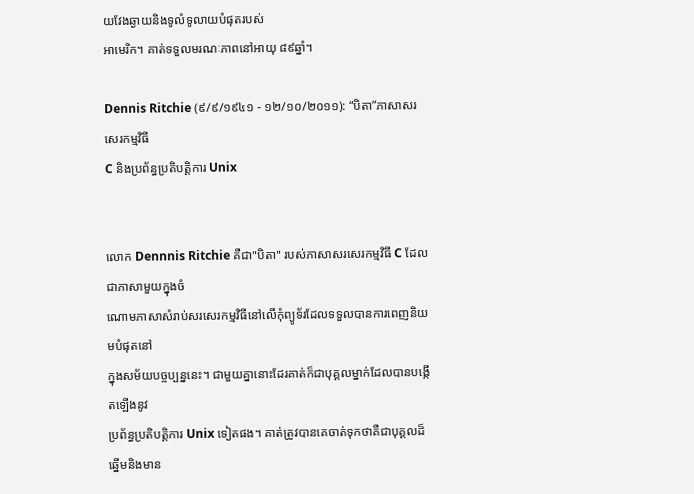យវែងឆ្ងាយនិងទូលំទូលាយបំផុតរបស់
អាមេរិក។ គាត់ទទួលមរណៈភាពនៅអាយុ ៨៩ឆ្នាំ។

Dennis Ritchie (៩/៩/១៩៤១ - ១២/១០/២០១១): “បិតា”ភាសាសរសេរកម្មវិធី
C និងប្រព័ន្ធប្រតិបត្តិការ Unix


លោក Dennnis Ritchie គឺជា"បិតា" របស់ភាសាសរសេរកម្មវិធី C ដែលជាភាសាមួយក្នុងចំ
ណោមភាសាសំរាប់សរសេរកម្មវិធីនៅលើកុំព្យូទ័រដែលទទួលបានការពេញនិយមបំផុតនៅ
ក្នុងសម័យបច្ចប្បន្ននេះ។ ជាមួយគ្នានោះដែរគាត់ក៏ជាបុគ្គលម្នាក់ដែលបានបង្កើតឡើងនូវ
ប្រព័ន្ធប្រតិបត្តិការ Unix ទៀតផង។ គាត់ត្រូវបានគេចាត់ទុកថាគឺជាបុគ្គលដ៏ឆ្នើមនិងមាន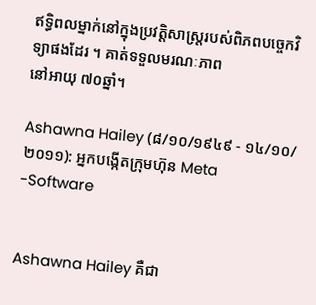ឥទ្ធិពលម្នាក់នៅក្នុងប្រវត្តិសាស្រ្តរបស់ពិភពបច្ចេកវិទ្យាផងដែរ ។ គាត់ទទួលមរណៈភាព
នៅអាយុ ៧០ឆ្នាំ។

Ashawna Hailey (៨/១០/១៩៤៩ - ១៤/១០/២០១១): អ្នកបង្កើតក្រុមហ៊ុន Meta
-Software


Ashawna Hailey គឺជា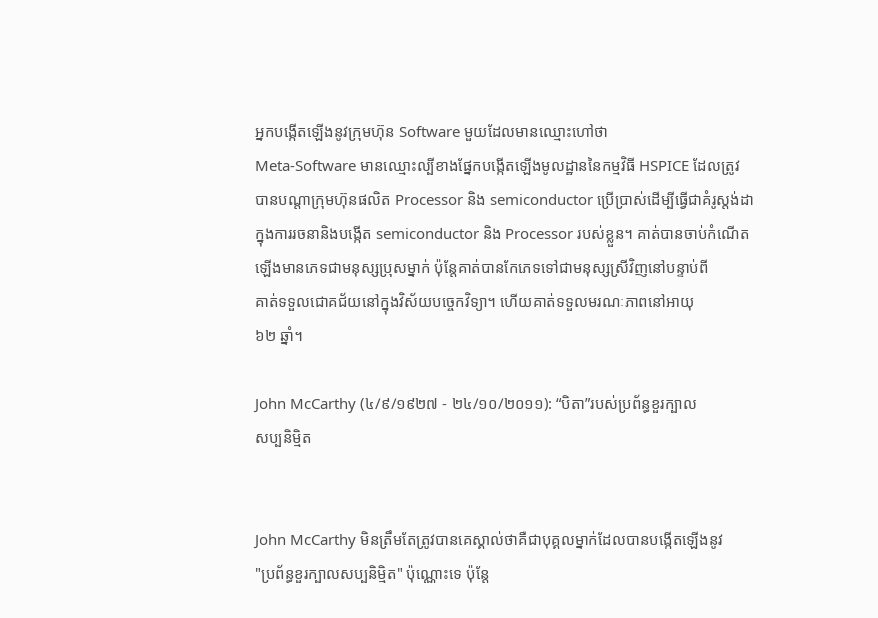អ្នកបង្កើតឡើងនូវក្រុមហ៊ុន Software មួយដែលមានឈ្មោះហៅថា
Meta-Software មានឈ្មោះល្បីខាងផ្នែកបង្កើតឡើងមូលដ្ឋាននៃកម្មវិធី HSPICE ដែលត្រូវ
បានបណ្តាក្រុមហ៊ុនផលិត Processor និង semiconductor ប្រើប្រាស់ដើម្បីធ្វើជាគំរូស្តង់ដា
ក្នុងការរចនានិងបង្កើត semiconductor និង Processor របស់ខ្លួន។ គាត់បានចាប់កំណើត
ឡើងមានភេទជាមនុស្សប្រុសម្នាក់ ប៉ុន្តែគាត់បានកែភេទទៅជាមនុស្សស្រីវិញនៅបន្ទាប់ពី
គាត់ទទួលជោគជ័យនៅក្នុងវិស័យបច្ចេកវិទ្យា។ ហើយគាត់ទទួលមរណៈភាពនៅអាយុ
៦២ ឆ្នាំ។

John McCarthy (៤/៩/១៩២៧ - ២៤/១០/២០១១): “បិតា”របស់ប្រព័ន្ធខួរក្បាល
សប្បនិមិ្មត


John McCarthy មិនត្រឹមតែត្រូវបានគេស្គាល់ថាគឺជាបុគ្គលម្នាក់ដែលបានបង្កើតឡើងនូវ
"ប្រព័ន្ធខួរក្បាលសប្បនិមិ្មត" ប៉ុណ្ណោះទេ ប៉ុន្តែ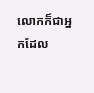លោកក៏ជាអ្នកដែល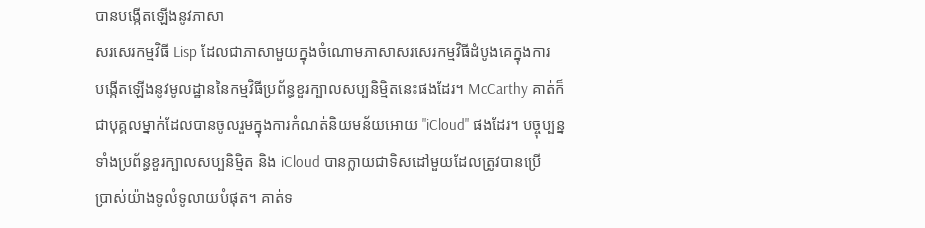បានបង្កើតឡើងនូវភាសា
សរសេរកម្មវិធី Lisp ដែលជាភាសាមួយក្នុងចំណោមភាសាសរសេរកម្មវិធីដំបូងគេក្នុងការ
បង្កើតឡើងនូវមូលដ្ឋាននៃកម្មវិធីប្រព័ន្ធខួរក្បាលសប្បនិមិ្មតនេះផងដែរ។ McCarthy គាត់ក៏
ជាបុគ្គលម្នាក់ដែលបានចូលរួមក្នុងការកំណត់និយមន័យអោយ "iCloud" ផងដែរ។ បច្ចុប្បន្ន
ទាំងប្រព័ន្ធខួរក្បាលសប្បនិមិ្មត និង iCloud បានក្លាយជាទិសដៅមួយដែលត្រូវបានប្រើ
ប្រាស់យ៉ាងទូលំទូលាយបំផុត។ គាត់ទ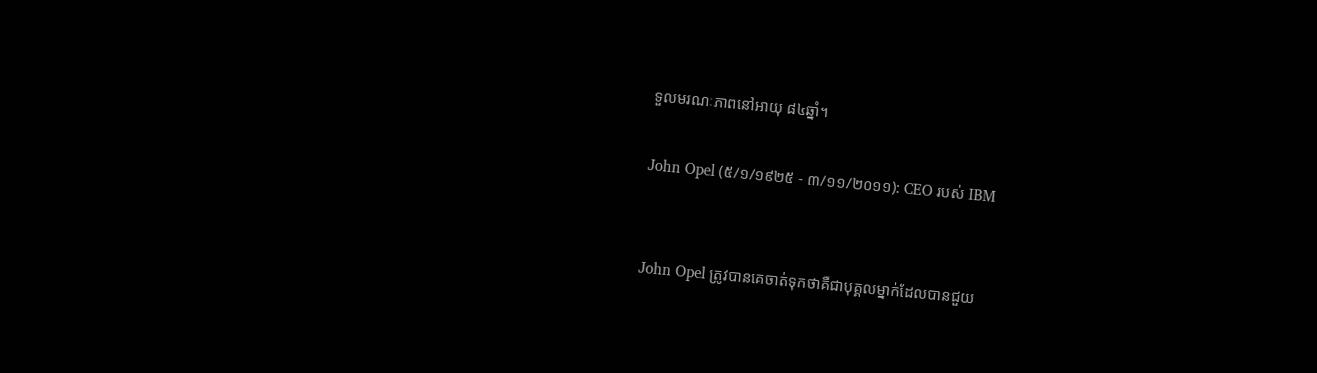ទួលមរណៈភាពនៅអាយុ ៨៤ឆ្នាំ។

John Opel (៥/១/១៩២៥ - ៣/១១/២០១១): CEO របស់ IBM


John Opel ត្រូវបានគេចាត់ទុកថាគឺជាបុគ្គលម្នាក់ដែលបានជួយ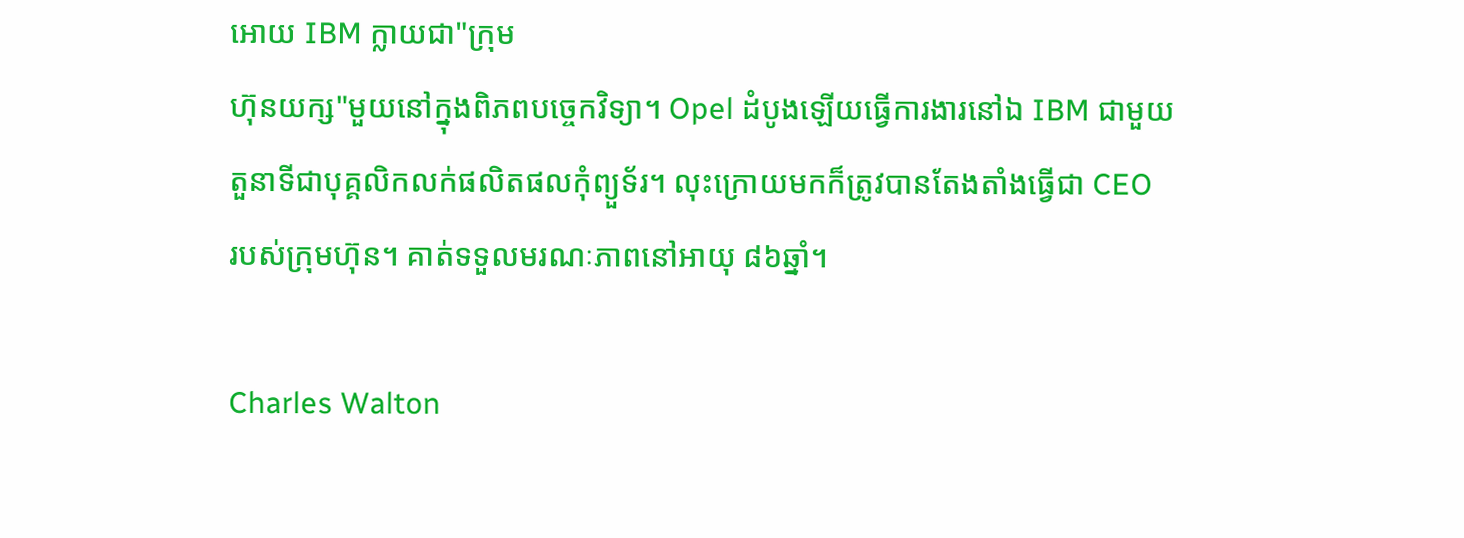អោយ IBM ក្លាយជា"ក្រុម
ហ៊ុនយក្ស"មួយនៅក្នុងពិភពបច្ចេកវិទ្យា។ Opel ដំបូងឡើយធ្វើការងារនៅឯ IBM ជាមួយ
តួនាទីជាបុគ្គលិកលក់ផលិតផលកុំព្យួទ័រ។ លុះក្រោយមកក៏ត្រូវបានតែងតាំងធ្វើជា CEO
របស់ក្រុមហ៊ុន។ គាត់ទទួលមរណៈភាពនៅអាយុ ៨៦ឆ្នាំ។

Charles Walton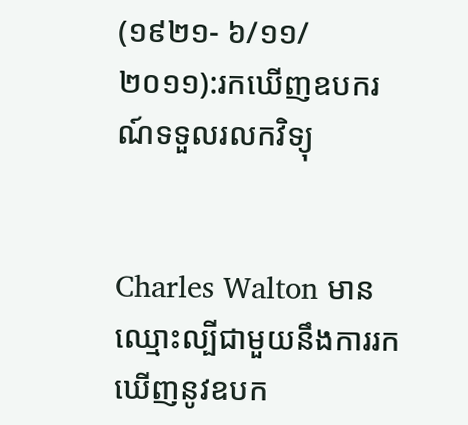(១៩២១- ៦/១១/២០១១):រកឃើញឧបករណ៍ទទួលរលកវិទ្យុ


Charles Walton មានឈ្មោះល្បីជាមួយនឹងការរកឃើញនូវឧបក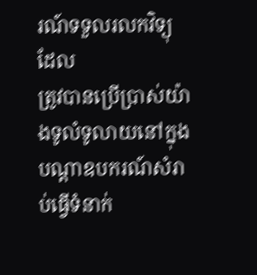រណ៍ទទួលរលកវិទ្យុ ដែល
ត្រូវបានប្រើប្រាស់យ៉ាងទូលំទូលាយនៅក្នុងបណ្តាឧបករណ៍សំរាប់ធ្វើទំនាក់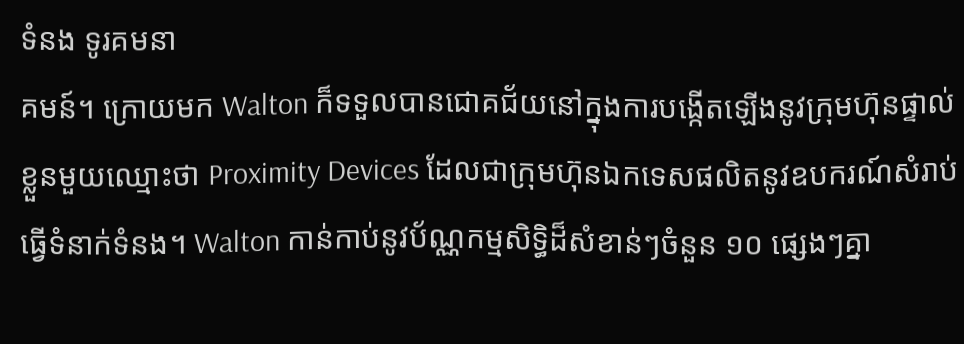ទំនង ទូរគមនា
គមន៍។ ក្រោយមក Walton ក៏ទទួលបានជោគជ័យនៅក្នុងការបង្កើតឡើងនូវក្រុមហ៊ុនផ្ទាល់
ខ្លួនមួយឈ្មោះថា Proximity Devices ដែលជាក្រុមហ៊ុនឯកទេសផលិតនូវឧបករណ៍សំរាប់
ធ្វើទំនាក់ទំនង។ Walton កាន់កាប់នូវប័ណ្ណកម្មសិទ្ធិដ៏សំខាន់ៗចំនួន ១០ ផ្សេងៗគ្នា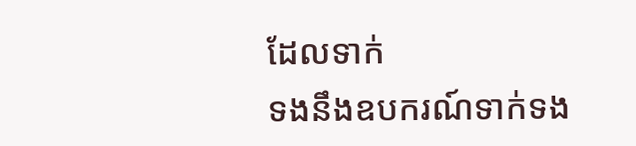ដែលទាក់
ទងនឹងឧបករណ៍ទាក់ទង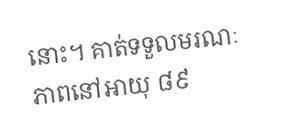នោះ។ គាត់ទទួលមរណៈភាពនៅអាយុ ៨៩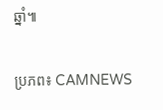ឆ្នាំ៕

ប្រភព៖ CAMNEWS